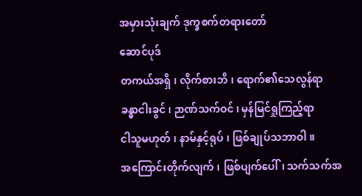အမှားသုံးချက် ဒုက္ခစက်တရားတော်
ဆောင်ပုဒ်
တကယ်အရှိ၊ လိုက်စားဘိ၊ ရောက်၏သေလွန်ရာ
ခန္ဓာငါးခွင်၊ ဉာဏ်သက်ဝင်၊ မှန်မြင်ရှုကြည့်ရာ
ငါသူမဟုတ်၊ နာမ်နှင့်ရုပ်၊ ဖြစ်ချုပ်သဘာဝါ။
အကြောင်းတိုက်လျက်၊ ဖြစ်ပျက်ပေါ်၊ သက်သက်အ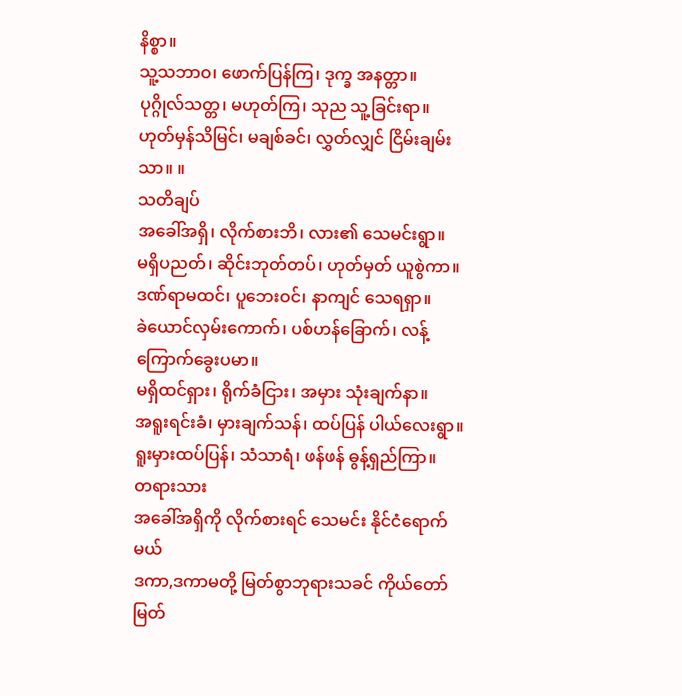နိစ္စာ။
သူ့သဘာဝ၊ ဖောက်ပြန်ကြ၊ ဒုက္ခ အနတ္တာ။
ပုဂ္ဂိုလ်သတ္တ၊ မဟုတ်ကြ၊ သုည သူ့ခြင်းရာ။
ဟုတ်မှန်သိမြင်၊ မချစ်ခင်၊ လွှတ်လျှင် ငြိမ်းချမ်းသာ။ ။
သတိချပ်
အခေါ်အရှိ၊ လိုက်စားဘိ၊ လား၏ သေမင်းရွာ။
မရှိပညတ်၊ ဆိုင်းဘုတ်တပ်၊ ဟုတ်မှတ် ယူစွဲကာ။
ဒဏ်ရာမထင်၊ ပူဘေးဝင်၊ နာကျင် သေရရှာ။
ခဲယောင်လှမ်းကောက်၊ ပစ်ဟန်ခြောက်၊ လန့်ကြောက်ခွေးပမာ။
မရှိထင်ရှား၊ ရိုက်ခံငြား၊ အမှား သုံးချက်နာ။
အရူးရင်းခံ၊ မှားချက်သန်၊ ထပ်ပြန် ပါယ်လေးရွာ။
ရူးမှားထပ်ပြန်၊ သံသာရံ၊ ဖန်ဖန် ဓွန့်ရှည်ကြာ။
တရားသား
အခေါ်အရှိကို လိုက်စားရင် သေမင်း နိုင်ငံရောက်မယ်
ဒကာ,ဒကာမတို့ မြတ်စွာဘုရားသခင် ကိုယ်တော်မြတ်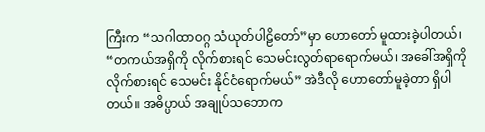ကြီးက “သဂါထာဝဂ္ဂ သံယုတ်ပါဠိတော်”မှာ ဟောတော် မူထားခဲ့ပါတယ်၊ “တကယ်အရှိကို လိုက်စားရင် သေမင်းလွတ်ရာရောက်မယ်၊ အခေါ်အရှိကို လိုက်စားရင် သေမင်း နိုင်ငံရောက်မယ်” အဲဒီလို ဟောတော်မူခဲ့တာ ရှိပါတယ်။ အဓိပ္ပာယ် အချုပ်သဘောက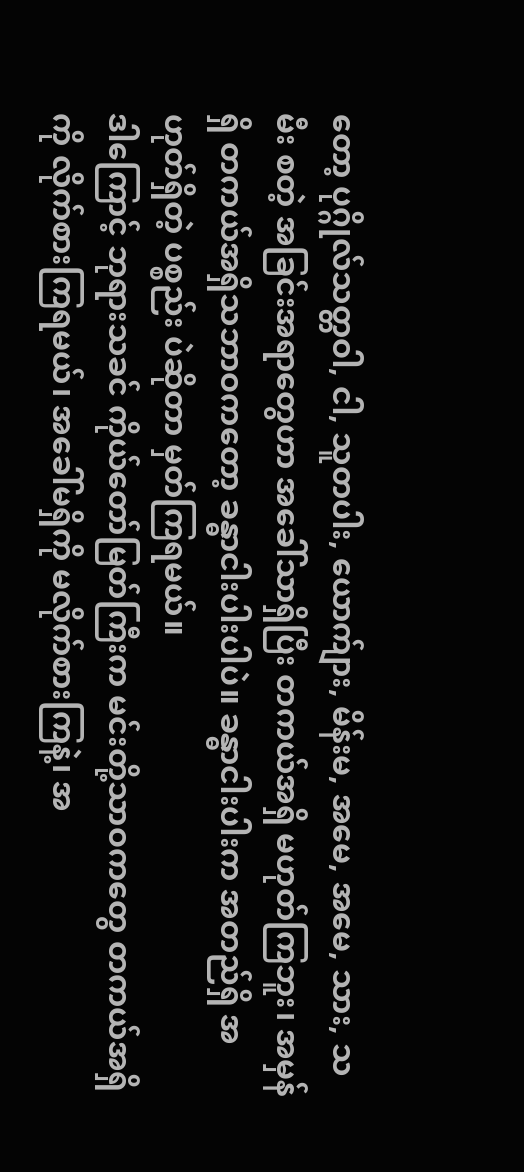တော့ ပုဂ္ဂိုလ်သတ္တဝါ, ငါ, သူတပါး, ယောက်ျား, မိန်းမ, အမေ, အမေ, သား, သမီး စတဲ့ အခြင်းအရာတွေဟာ အခေါ်သာရှိပြီး တကယ်အရှိ မဟုတ်ကြဘူး၊ အမှန်ရှိ တကယ်အရှိသဘာဝကတော့ ခန္ဓာငါးပါးပါပဲ။ ခန္ဓာငါးပါးက အတည်ရှိ အဟုတ်ရှိတဲ့ ပစ္စည်း ပဲဆိုတာ မှတ်ကြရမယ်။
ဒါကြောင့် ဘုရားသခင် ကိုယ်တော်မြတ်ကြီးက မင်းတို့သာဝကတွေ တကယ်အရှိကို လိုက်စားကြရမယ်၊ အခေါ်မရှိကို မလိုက်စားကြနဲ့၊ အ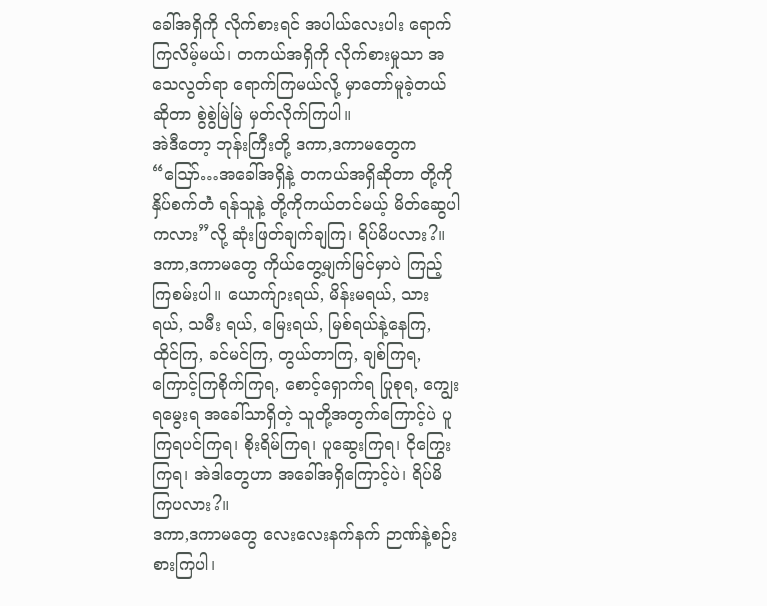ခေါ်အရှိကို လိုက်စားရင် အပါယ်လေးပါး ရောက်ကြလိမ့်မယ်၊ တကယ်အရှိကို လိုက်စားမှုသာ အသေလွတ်ရာ ရောက်ကြမယ်လို့ မှာတော်မူခဲ့တယ်ဆိုတာ စွဲစွဲမြဲမြဲ မှတ်လိုက်ကြပါ။
အဲဒီတော့ ဘုန်းကြီးတို့ ဒကာ,ဒကာမတွေက “ဪ…အခေါ်အရှိနဲ့ တကယ်အရှိဆိုတာ တို့ကိုနှိပ်စက်တဲံ ရန်သူနဲ့ တို့ကိုကယ်တင်မယ့် မိတ်ဆွေပါကလား”လို့ ဆုံးဖြတ်ချက်ချကြ၊ ရိပ်မိပလား?။
ဒကာ,ဒကာမတွေ ကိုယ်တွေ့မျက်မြင်မှာပဲ ကြည့်ကြစမ်းပါ။ ယောက်ျားရယ်, မိန်းမရယ်, သားရယ်, သမီး ရယ်, မြေးရယ်, မြစ်ရယ်နဲ့နေကြ, ထိုင်ကြ, ခင်မင်ကြ, တွယ်တာကြ, ချစ်ကြရ, ကြောင့်ကြစိုက်ကြရ, စောင့်ရှောက်ရ ပြုစုရ, ကျွေးရမွေးရ အခေါ်သာရှိတဲ့ သူတို့အတွက်ကြောင့်ပဲ ပူကြရပင်ကြရ၊ စိုးရိမ်ကြရ၊ ပူဆွေးကြရ၊ ငိုကြွေးကြရ၊ အဲဒါတွေဟာ အခေါ်အရှိကြောင့်ပဲ၊ ရိပ်မိကြပလား?။
ဒကာ,ဒကာမတွေ လေးလေးနက်နက် ဉာဏ်နဲ့စဉ်းစားကြပါ၊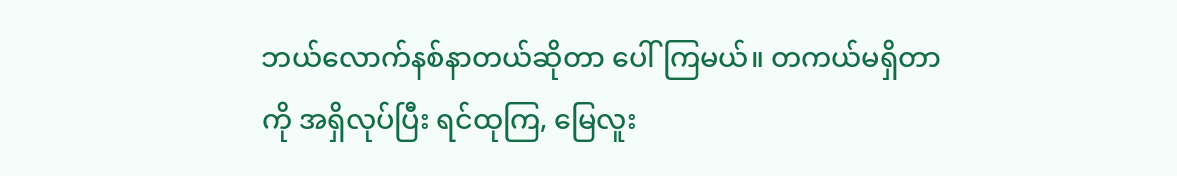ဘယ်လောက်နစ်နာတယ်ဆိုတာ ပေါ်ကြမယ်။ တကယ်မရှိတာကို အရှိလုပ်ပြီး ရင်ထုကြ, မြေလူး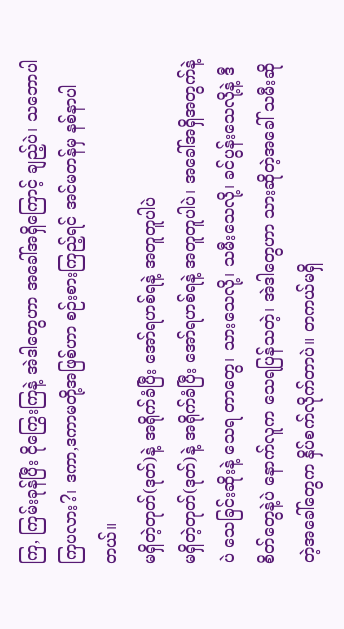ကြ, ကြမ်းခုန်ပြီး ငိုကြွေးကြနဲ့ အဲဒါတွေဟာ အခေါ်အရှိကြောင့် ချည့်ပဲ၊ သဘောပါကြပလား?၊ ဒကာ,ဒကာမတို့အဖြစ်ဟာ စဉ်းစားကြည့်ရင် အင်မတန်မှ နစ်နာပါတယ်။
မရှိတဲ့တုတ်(ဒုတ်)နဲ့ အရိုက်ခံပြီး အော်ရဟစ်ရနဲ့ အတူတူပါပဲ
မရှိတဲ့တုတ်(ဒုတ်)နဲ့ အရိုက်ခံပြီး အော်ရဟစ်ရနဲ့ အတူတူပါပဲ၊ အခေါ်အရှိအတွက်နဲ့ပဲ သေခြင်းဆိုးနဲ့ သေရ တာတွေ၊ သားသေလို့၊ သမီးသေလို့၊ ခင်ပွန်းသေလို့နဲ့ ဒီစိတ်တွေနဲ့ပဲ နောက်လူက သေရပြန်သတဲ့၊ အဲဒါတွေဟာ သားဆိုတဲ့အခေါ် သမီးဆိုတဲ့အခေါ်တွေက နှိပ်စက်လိုက်တာပဲ။ တကယ်မရှိ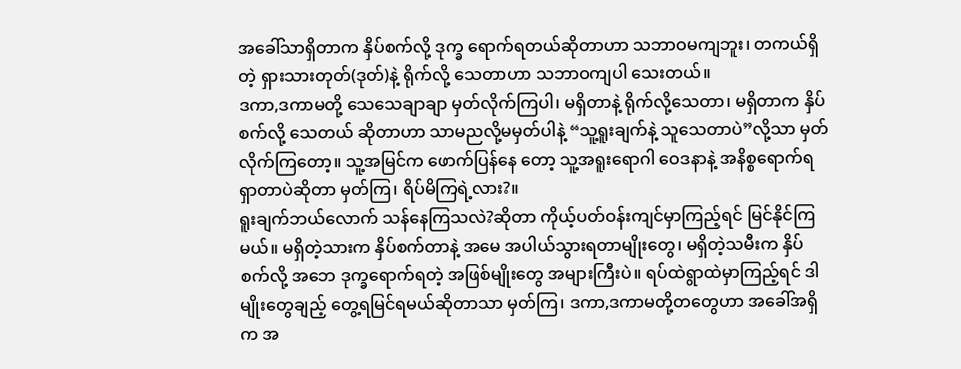အခေါ်သာရှိတာက နှိပ်စက်လို့ ဒုက္ခ ရောက်ရတယ်ဆိုတာဟာ သဘာဝမကျဘူး၊ တကယ်ရှိတဲ့ ရှားသားတုတ်(ဒုတ်)နဲ့ ရိုက်လို့ သေတာဟာ သဘာဝကျပါ သေးတယ်။
ဒကာ,ဒကာမတို့ သေသေချာချာ မှတ်လိုက်ကြပါ၊ မရှိတာနဲ့ ရိုက်လို့သေတာ၊ မရှိတာက နှိပ်စက်လို့ သေတယ် ဆိုတာဟာ သာမညလို့မမှတ်ပါနဲ့ “သူ့ရူးချက်နဲ့ သူသေတာပဲ”လို့သာ မှတ်လိုက်ကြတော့။ သူ့အမြင်က ဖောက်ပြန်နေ တော့ သူ့အရူးရောဂါ ဝေဒနာနဲ့ အနိစ္စရောက်ရရှာတာပဲဆိုတာ မှတ်ကြ၊ ရိပ်မိကြရဲ့လား?။
ရူးချက်ဘယ်လောက် သန်နေကြသလဲ?ဆိုတာ ကိုယ့်ပတ်ဝန်းကျင်မှာကြည့်ရင် မြင်နိုင်ကြမယ်။ မရှိတဲ့သားက နှိပ်စက်တာနဲ့ အမေ အပါယ်သွားရတာမျိုးတွေ၊ မရှိတဲ့သမီးက နှိပ်စက်လို့ အဘေ ဒုက္ခရောက်ရတဲ့ အဖြစ်မျိုးတွေ အများကြီးပဲ။ ရပ်ထဲရွာထဲမှာကြည့်ရင် ဒါမျိုးတွေချည့် တွေ့ရမြင်ရမယ်ဆိုတာသာ မှတ်ကြ၊ ဒကာ,ဒကာမတို့တတွေဟာ အခေါ်အရှိက အ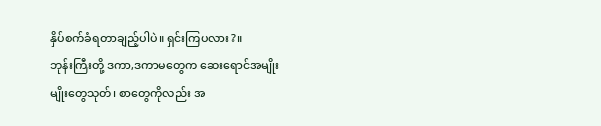နှိပ်စက်ခံရတာချည့်ပါပဲ။ ရှင်းကြပလား?။
ဘုန်းကြီးတို့ ဒကာ,ဒကာမတွေက ဆေးရောင်အမျိုးမျိုးတွေသုတ်၊ စာတွေကိုလည်း အ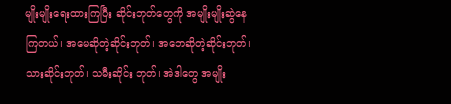မျိုးမျိုးရေးထားကြပြီး ဆိုင်းဘုတ်တွေကို အမျိုးမျိုးဆွဲနေကြတယ်၊ အမေဆိုတဲ့ဆိုင်းဘုတ်၊ အဘေဆိုတဲ့ဆိုင်းဘုတ်၊ သားဆိုင်းဘုတ်၊ သမီးဆိုင်း ဘုတ်၊ အဲဒါတွေ အမျိုး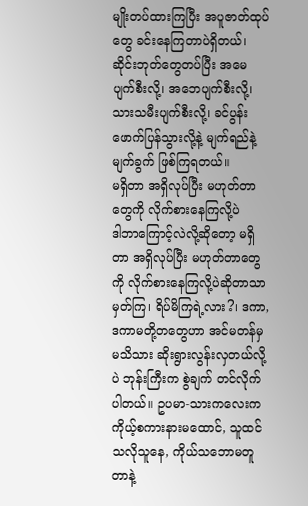မျိုးတပ်ထားကြပြီး အပူဇာတ်ထုပ်တွေ ခင်းနေကြတာပဲရှိတယ်၊ ဆိုင်းဘုတ်တွေတပ်ပြီး အမေ ပျက်စီးလို့၊ အဘေပျက်စီးလို့၊ သားသမီးပျက်စီးလို့၊ ခင်ပွန်းဖောက်ပြန်သွားလို့နဲ့ မျက်ရည်နဲ့မျက်ခွက် ဖြစ်ကြရတယ်။
မရှိတာ အရှိလုပ်ပြီး မဟုတ်တာတွေကို လိုက်စားနေကြလို့ပဲ
ဒါဘာကြောင့်လဲလို့ဆိုတော့ မရှိတာ အရှိလုပ်ပြီး မဟုတ်တာတွေကို လိုက်စားနေကြလို့ပဲဆိုတာသာ မှတ်ကြ၊ ရိပ်မိကြရဲ့လား?၊ ဒကာ,ဒကာမတို့တတွေဟာ အင်မတန်မှ မသိသား ဆိုးရွားလွန်းလှတယ်လို့ပဲ ဘုန်းကြီးက စွဲချက် တင်လိုက်ပါတယ်။ ဥပမာ-သားကလေးက ကိုယ့်စကားနားမထောင်, သူထင်သလိုသူနေ, ကိုယ်သဘောမတူတာနဲ့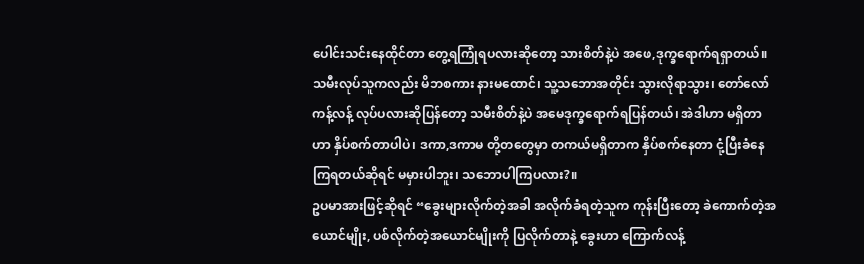ပေါင်းသင်းနေထိုင်တာ တွေ့ရကြုံရပလားဆိုတော့ သားစိတ်နဲ့ပဲ အဖေ,ဒုက္ခရောက်ရရှာတယ်။
သမီးလုပ်သူကလည်း မိဘစကား နားမထောင်၊ သူ့သဘောအတိုင်း သွားလိုရာသွား၊ တော်လော်ကန့်လန့် လုပ်ပလားဆိုပြန်တော့ သမီးစိတ်နဲ့ပဲ အမေဒုက္ခရောက်ရပြန်တယ်၊ အဲဒါဟာ မရှိတာဟာ နှိပ်စက်တာပါပဲ၊ ဒကာ,ဒကာမ တို့တတွေမှာ တကယ်မရှိတာက နှိပ်စက်နေတာ ငုံ့ပြီးခံနေကြရတယ်ဆိုရင် မမှားပါဘူး၊ သဘောပါကြပလား?။
ဥပမာအားဖြင့်ဆိုရင် “ခွေးများလိုက်တဲ့အခါ အလိုက်ခံရတဲ့သူက ကုန်းပြီးတော့ ခဲကောက်တဲ့အယောင်မျိုး, ပစ်လိုက်တဲ့အယောင်မျိုးကို ပြလိုက်တာနဲ့ ခွေးဟာ ကြောက်လန့်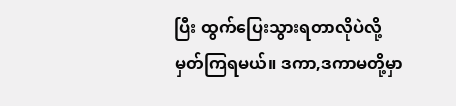ပြီး ထွက်ပြေးသွားရတာလိုပဲလို့ မှတ်ကြရမယ်။ ဒကာ,ဒကာမတို့မှာ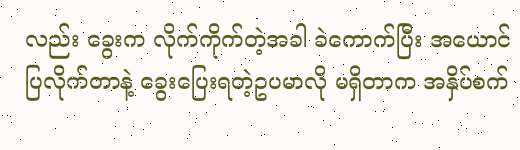လည်း ခွေးက လိုက်ကိုက်တဲ့အခါ ခဲကောက်ပြီး အယောင်ပြလိုက်တာနဲ့ ခွေးပြေးရတဲ့ဥပမာလို မရှိတာက အနှိပ်စက်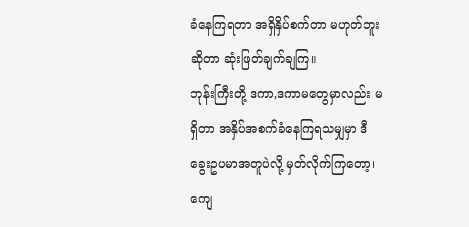ခံနေကြရတာ အရှိနှိပ်စက်တာ မဟုတ်ဘူးဆိုတာ ဆုံးဖြတ်ချက်ချကြ။
ဘုန်းကြီးတို့ ဒကာ,ဒကာမတွေမှာလည်း မရှိတာ အနှိပ်အစက်ခံနေကြရသမျှမှာ ဒီခွေးဥပမာအတူပဲလို့ မှတ်လိုက်ကြတော့၊ ကျေ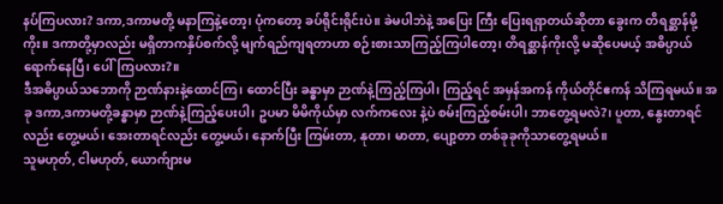နပ်ကြပလား? ဒကာ,ဒကာမတို့ မနာကြနဲ့တော့၊ ပုံကတော့ ခပ်ရိုင်းရိုင်းပဲ။ ခဲမပါဘဲနဲ့ အပြေး ကြီး ပြေးရရှာတယ်ဆိုတာ ခွေးက တိရစ္ဆာန်မို့ကိုး။ ဒကာတို့မှာလည်း မရှိတာကနှိပ်စက်လို့ မျက်ရည်ကျရတာဟာ စဉ်းစားသာကြည့်ကြပါတော့၊ တိရစ္ဆာန်ကိုးလို့ မဆိုပေမယ့် အဓိပ္ပာယ်ရောက်နေပြီ၊ ပေါ်ကြပလား?။
ဒီအဓိပ္ပာယ်သဘောကို ဉာဏ်နားနဲ့ထောင်ကြ၊ ထောင်ပြီး ခန္ဓာမှာ ဉာဏ်နဲ့ကြည့်ကြပါ၊ ကြည့်ရင် အမှန်အကန် ကိုယ်တိုင်ဧကန် သိကြရမယ်။ အခု ဒကာ,ဒကာမတို့ခန္ဓာမှာ ဉာဏ်နဲ့ကြည့်ပေးပါ၊ ဥပမာ မိမိကိုယ်မှာ လက်ကလေး နဲ့ပဲ စမ်းကြည့်စမ်းပါ၊ ဘာတွေ့ရမလဲ?၊ ပူတာ, နွေးတာရင်လည်း တွေ့မယ်၊ အေးတာရင်လည်း တွေ့မယ်၊ နောက်ပြီး ကြမ်းတာ, နုတာ၊ မာတာ, ပျော့တာ တစ်ခုခုကိုသာတွေ့ရမယ်။
သူမဟုတ်, ငါမဟုတ်, ယောက်ျားမ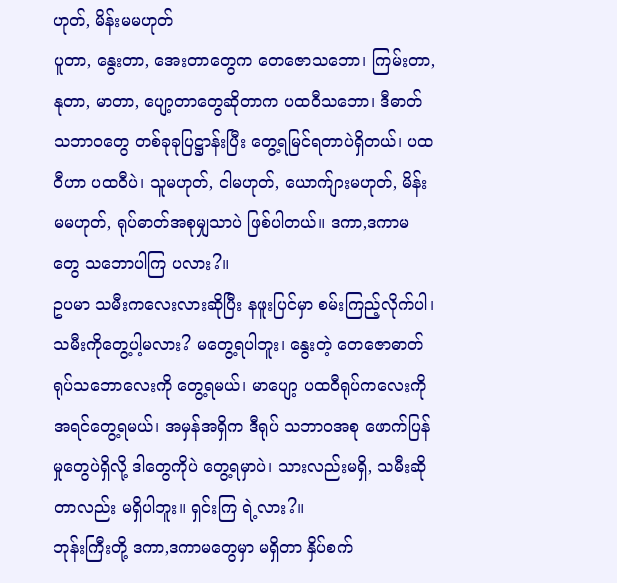ဟုတ်, မိန်းမမဟုတ်
ပူတာ, နွေးတာ, အေးတာတွေက တေဇောသဘော၊ ကြမ်းတာ, နုတာ, မာတာ, ပျော့တာတွေဆိုတာက ပထဝီသဘော၊ ဒီဓာတ်သဘာဝတွေ တစ်ခုခုပြဋ္ဌာန်းပြီး တွေ့ရမြင်ရတာပဲရှိတယ်၊ ပထဝီဟာ ပထဝီပဲ၊ သူမဟုတ်, ငါမဟုတ်, ယောက်ျားမဟုတ်, မိန်းမမဟုတ်, ရုပ်ဓာတ်အစုမျှသာပဲ ဖြစ်ပါတယ်။ ဒကာ,ဒကာမတွေ သဘောပါကြ ပလား?။
ဥပမာ သမီးကလေးလားဆိုပြီး နဖူးပြင်မှာ စမ်းကြည့်လိုက်ပါ၊ သမီးကိုတွေ့ပါ့မလား? မတွေ့ရပါဘူး၊ နွေးတဲ့ တေဇောဓာတ် ရုပ်သဘောလေးကို တွေ့ရမယ်၊ မာပျော့ ပထဝီရုပ်ကလေးကို အရင်တွေ့ရမယ်၊ အမှန်အရှိက ဒီရုပ် သဘာဝအစု ဖောက်ပြန်မှုတွေပဲရှိလို့ ဒါတွေကိုပဲ တွေ့ရမှာပဲ၊ သားလည်းမရှိ, သမီးဆိုတာလည်း မရှိပါဘူး။ ရှင်းကြ ရဲ့လား?။
ဘုန်းကြီးတို့ ဒကာ,ဒကာမတွေမှာ မရှိတာ နှိပ်စက်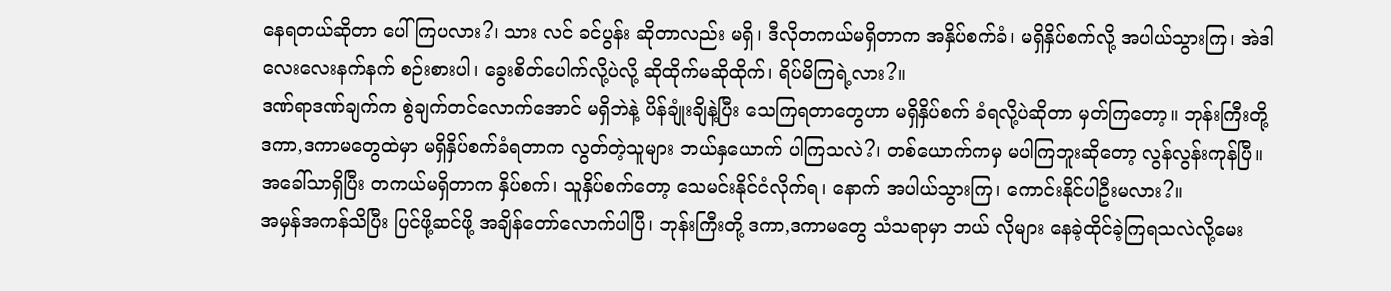နေရတယ်ဆိုတာ ပေါ်ကြပလား?၊ သား လင် ခင်ပွန်း ဆိုတာလည်း မရှိ၊ ဒီလိုတကယ်မရှိတာက အနှိပ်စက်ခံ၊ မရှိနှိပ်စက်လို့ အပါယ်သွားကြ၊ အဲဒါ လေးလေးနက်နက် စဉ်းစားပါ၊ ခွေးစိတ်ပေါက်လို့ပဲလို့ ဆိုထိုက်မဆိုထိုက်၊ ရိပ်မိကြရဲ့လား?။
ဒဏ်ရာဒဏ်ချက်က စွဲချက်တင်လောက်အောင် မရှိဘဲနဲ့ ပိန်ချုံးချိနဲ့ပြီး သေကြရတာတွေဟာ မရှိနှိပ်စက် ခံရလို့ပဲဆိုတာ မှတ်ကြတော့။ ဘုန်းကြီးတို့ ဒကာ,ဒကာမတွေထဲမှာ မရှိနှိပ်စက်ခံရတာက လွတ်တဲ့သူများ ဘယ်နှယောက် ပါကြသလဲ?၊ တစ်ယောက်ကမှ မပါကြဘူးဆိုတော့ လွန်လွန်းကုန်ပြီ။ အခေါ်သာရှိပြီး တကယ်မရှိတာက နှိပ်စက်၊ သူနှိပ်စက်တော့ သေမင်းနိုင်ငံလိုက်ရ၊ နောက် အပါယ်သွားကြ၊ ကောင်းနိုင်ပါဦးမလား?။
အမှန်အကန်သိပြီး ပြင်ဖို့ဆင်ဖို့ အချိန်တော်လောက်ပါပြီ၊ ဘုန်းကြီးတို့ ဒကာ,ဒကာမတွေ သံသရာမှာ ဘယ် လိုများ နေခဲ့ထိုင်ခဲ့ကြရသလဲလို့မေး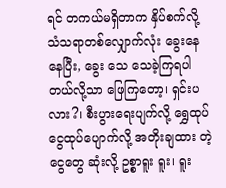ရင် တကယ်မရှိတာက နှိပ်စက်လို့ သံသရာတစ်လျှောက်လုံး ခွေးနေနေပြီး, ခွေး သေ သေခဲ့ကြရပါတယ်လို့သာ ဖြေကြတော့၊ ရှင်းပလား?၊ စီးပွားရေးပျက်လို့ ရွှေထုပ်ငွေထုပ်ပျောက်လို့ အတိုးချထား တဲ့ငွေတွေ ဆုံးလို့ ဥစ္စာရူး ရူး၊ ရူး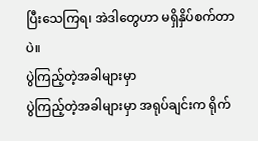ပြီးသေကြရ၊ အဲဒါတွေဟာ မရှိနှိပ်စက်တာပဲ။
ပွဲကြည့်တဲ့အခါများမှာ
ပွဲကြည့်တဲ့အခါများမှာ အရုပ်ချင်းက ရိုက်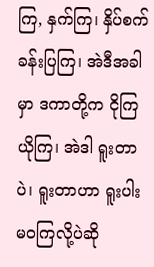ကြ, နှက်ကြ၊ နှိပ်စက်ခန်းပြကြ၊ အဲဒီအခါမှာ ဒကာတို့က ငိုကြ ယိုကြ၊ အဲဒါ ရူးတာပဲ၊ ရူးတာဟာ ရူးပါးမဝကြလို့ပဲဆို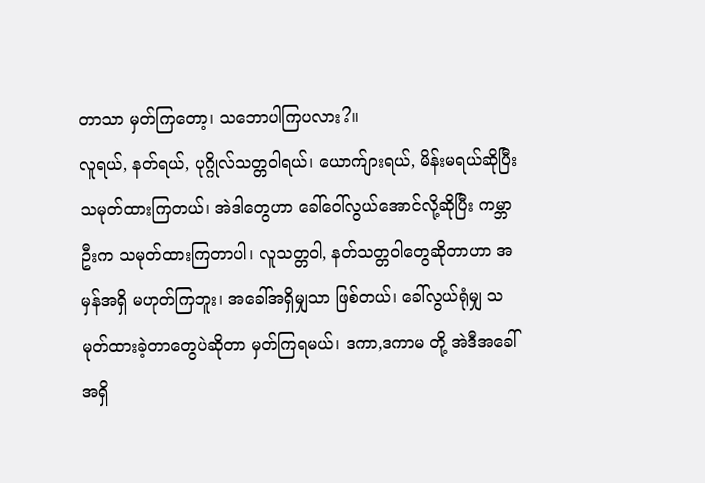တာသာ မှတ်ကြတော့၊ သဘောပါကြပလား?။
လူရယ်, နတ်ရယ်, ပုဂ္ဂိုလ်သတ္တဝါရယ်၊ ယောက်ျားရယ်, မိန်းမရယ်ဆိုပြီး သမုတ်ထားကြတယ်၊ အဲဒါတွေဟာ ခေါ်ဝေါ်လွယ်အောင်လို့ဆိုပြီး ကမ္ဘာဦးက သမုတ်ထားကြတာပါ၊ လူသတ္တဝါ, နတ်သတ္တဝါတွေဆိုတာဟာ အမှန်အရှိ မဟုတ်ကြဘူး၊ အခေါ်အရှိမျှသာ ဖြစ်တယ်၊ ခေါ်လွယ်ရုံမျှ သမုတ်ထားခဲ့တာတွေပဲဆိုတာ မှတ်ကြရမယ်၊ ဒကာ,ဒကာမ တို့ အဲဒီအခေါ်အရှိ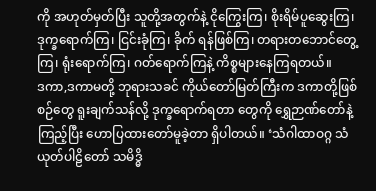ကို အဟုတ်မှတ်ပြီး သူတို့အတွက်နဲ့ ငိုကြွေးကြ၊ စိုးရိမ်ပူဆွေးကြ၊ ဒုက္ခရောက်ကြ၊ ငြင်းခုံကြ၊ ခိုက် ရန်ဖြစ်ကြ၊ တရားတဘောင်တွေ့ကြ၊ ရုံးရောက်ကြ၊ ဂတ်ရောက်ကြနဲ့ ကိစ္စများနေကြရတယ်။
ဒကာ,ဒကာမတို့ ဘုရားသခင် ကိုယ်တော်မြတ်ကြီးက ဒကာတို့ဖြစ်စဉ်တွေ ရူးချက်သန်လို့ ဒုက္ခရောက်ရတာ တွေကို ရွှေဉာဏ်တော်နဲ့ကြည့်ပြီး ဟောပြထားတော်မူခဲ့တာ ရှိပါတယ်။ ‘သံဂါထာဝဂ္ဂ သံယုတ်ပါဠိတော် သမိဒ္ဓိ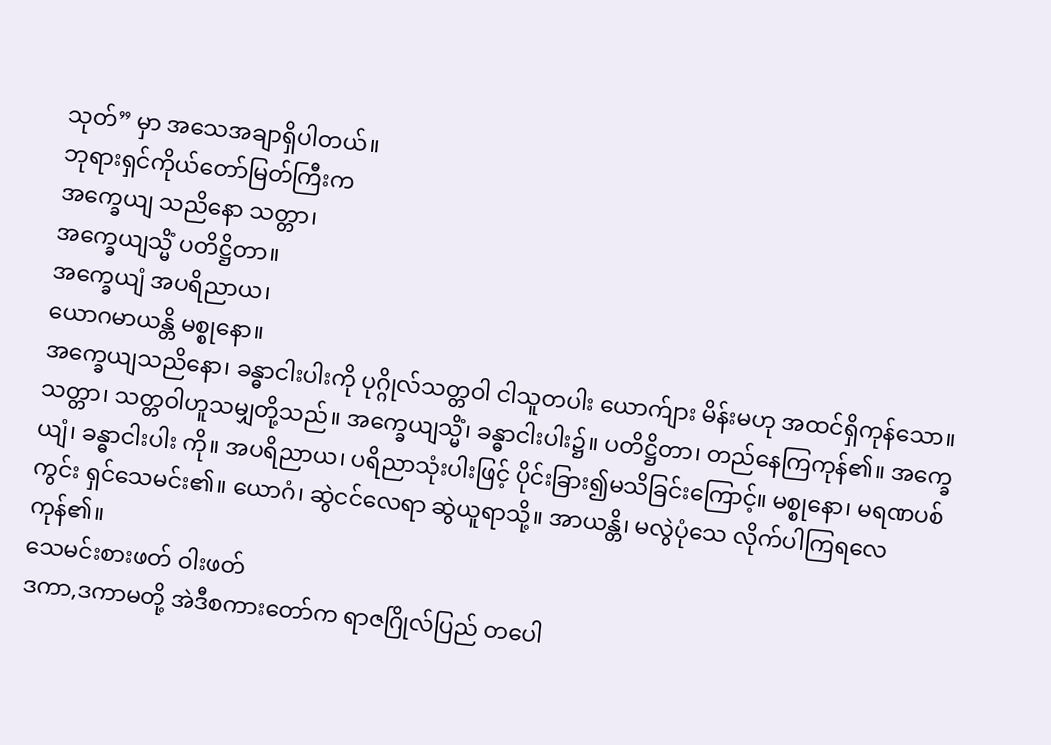သုတ်” မှာ အသေအချာရှိပါတယ်။
ဘုရားရှင်ကိုယ်တော်မြတ်ကြီးက
အက္ခေယျ သညိနော သတ္တာ၊
အက္ခေယျသ္မိံ ပတိဋ္ဌိတာ။
အက္ခေယျံ အပရိညာယ၊
ယောဂမာယန္တိ မစ္စုနော။
အက္ခေယျသညိနော၊ ခန္ဓာငါးပါးကို ပုဂ္ဂိုလ်သတ္တဝါ ငါသူတပါး ယောက်ျား မိန်းမဟု အထင်ရှိကုန်သော။ သတ္တာ၊ သတ္တဝါဟူသမျှတို့သည်။ အက္ခေယျသ္မိံ၊ ခန္ဓာငါးပါး၌။ ပတိဋ္ဌိတာ၊ တည်နေကြကုန်၏။ အက္ခေယျံ၊ ခန္ဓာငါးပါး ကို။ အပရိညာယ၊ ပရိညာသုံးပါးဖြင့် ပိုင်းခြား၍မသိခြင်းကြောင့်။ မစ္စုနော၊ မရဏပစ်ကွင်း ရှင်သေမင်း၏။ ယောဂံ၊ ဆွဲငင်လေရာ ဆွဲယူရာသို့။ အာယန္တိ၊ မလွဲပုံသေ လိုက်ပါကြရလေကုန်၏။
သေမင်းစားဖတ် ဝါးဖတ်
ဒကာ,ဒကာမတို့ အဲဒီစကားတော်က ရာဇဂြိုလ်ပြည် တပေါ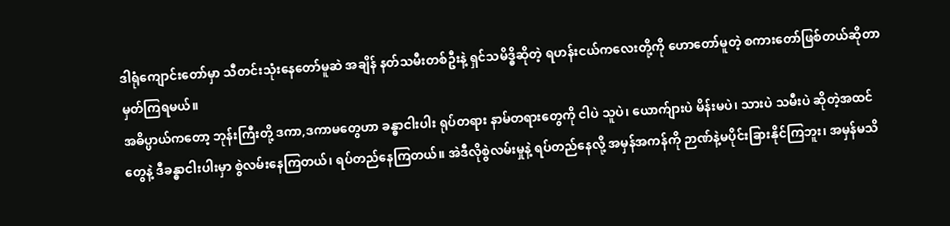ဒါရုံကျောင်းတော်မှာ သီတင်းသုံးနေတော်မူဆဲ အချိန် နတ်သမီးတစ်ဦးနဲ့ ရှင်သမိဒ္ဓိဆိုတဲ့ ရဟန်းငယ်ကလေးတို့ကို ဟောတော်မူတဲ့ စကားတော်ဖြစ်တယ်ဆိုတာ မှတ်ကြရမယ်။
အဓိပ္ပာယ်ကတော့ ဘုန်းကြီးတို့ ဒကာ,ဒကာမတွေဟာ ခန္ဓာငါးပါး ရုပ်တရား နာမ်တရားတွေကို ငါပဲ သူပဲ၊ ယောက်ျားပဲ မိန်းမပဲ၊ သားပဲ သမီးပဲ ဆိုတဲ့အထင်တွေနဲ့ ဒီခန္ဓာငါးပါးမှာ စွဲလမ်းနေကြတယ်၊ ရပ်တည်နေကြတယ်။ အဲဒီလိုစွဲလမ်းမှုနဲ့ ရပ်တည်နေလို့ အမှန်အကန်ကို ဉာဏ်နဲ့မပိုင်းခြားနိုင်ကြဘူး၊ အမှန်မသိ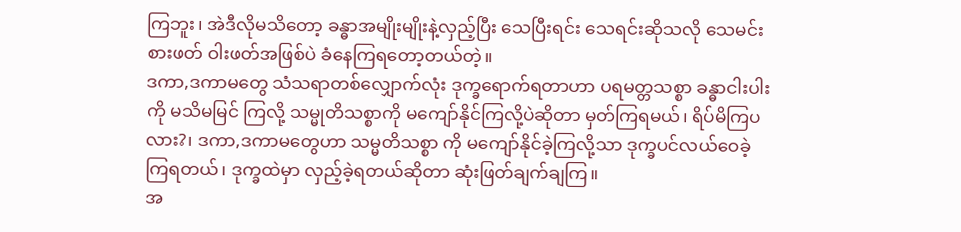ကြဘူး၊ အဲဒီလိုမသိတော့ ခန္ဓာအမျိုးမျိုးနဲ့လှည့်ပြီး သေပြီးရင်း သေရင်းဆိုသလို သေမင်းစားဖတ် ဝါးဖတ်အဖြစ်ပဲ ခံနေကြရတော့တယ်တဲ့။
ဒကာ,ဒကာမတွေ သံသရာတစ်လျှောက်လုံး ဒုက္ခရောက်ရတာဟာ ပရမတ္တသစ္စာ ခန္ဓာငါးပါးကို မသိမမြင် ကြလို့ သမ္မုတိသစ္စာကို မကျော်နိုင်ကြလို့ပဲဆိုတာ မှတ်ကြရမယ်၊ ရိပ်မိကြပလား?၊ ဒကာ,ဒကာမတွေဟာ သမ္မတိသစ္စာ ကို မကျော်နိုင်ခဲ့ကြလို့သာ ဒုက္ခပင်လယ်ဝေခဲ့ကြရတယ်၊ ဒုက္ခထဲမှာ လှည့်ခဲ့ရတယ်ဆိုတာ ဆုံးဖြတ်ချက်ချကြ။
အ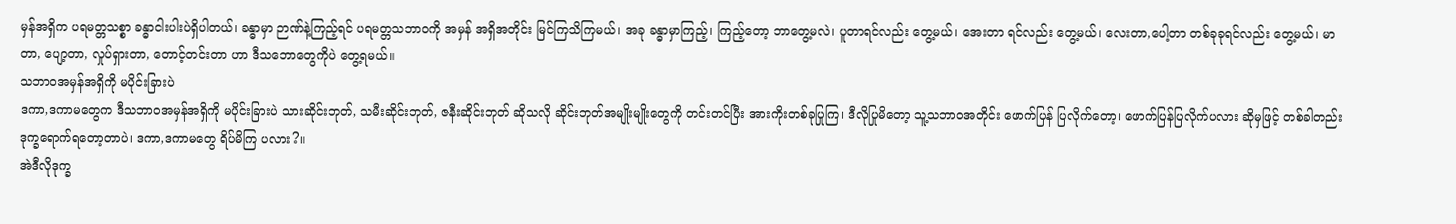မှန်အရှိက ပရမတ္တသစ္စာ ခန္ဓာငါးပါးပဲရှိပါတယ်၊ ခန္ဓာမှာ ဉာဏ်နဲ့ကြည့်ရင် ပရမတ္တသဘာဝကို အမှန် အရှိအတိုင်း မြင်ကြသိကြမယ်၊ အခု ခန္ဓာမှာကြည့်၊ ကြည့်တော့ ဘာတွေ့မလဲ၊ ပူတာရင်လည်း တွေ့မယ်၊ အေးတာ ရင်လည်း တွေ့မယ်၊ လေးတာ,ပေါ့တာ တစ်ခုခုရင်လည်း တွေ့မယ်၊ မာတာ, ပျော့တာ, လှုပ်ရှားတာ, တောင့်တင်းတာ ဟာ ဒီသဘောတွေကိုပဲ တွေ့ရမယ်။
သဘာဝအမှန်အရှိကို မပိုင်းခြားပဲ
ဒကာ,ဒကာမတွေက ဒီသဘာဝအမှန်အရှိကို မပိုင်းခြားပဲ သားဆိုင်းဘုတ်, သမီးဆိုင်းဘုတ်, ဇနီးဆိုင်းဘုတ် ဆိုသလို ဆိုင်းဘုတ်အမျိုးမျိုးတွေကို တင်းတင်ပြီး အားကိုးတစ်ခုပြုကြ၊ ဒီလိုပြုမိတော့ သူ့သဘာဝအတိုင်း ဖောက်ပြန် ပြလိုက်တော့၊ ဖောက်ပြန်ပြလိုက်ပလား ဆိုမှဖြင့် တစ်ခါတည်း ဒုက္ခရောက်ရတော့တာပဲ၊ ဒကာ,ဒကာမတွေ ရိပ်မိကြ ပလား?။
အဲဒီလိုဒုက္ခ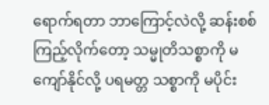ရောက်ရတာ ဘာကြောင့်လဲလို့ ဆန်းစစ်ကြည့်လိုက်တော့ သမ္မုတိသစ္စာကို မကျော်နိုင်လို့ ပရမတ္တ သစ္စာကို မပိုင်း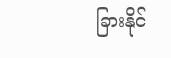ခြားနိုင်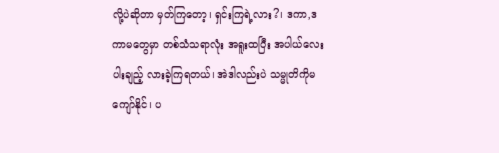လို့ပဲဆိုတာ မှတ်ကြတော့၊ ရှင်းကြရဲ့လား?၊ ဒကာ,ဒကာမတွေမှာ တစ်သံသရာလုံး အရူးထပြီး အပါယ်လေးပါးချည့် လားခဲ့ကြရတယ်၊ အဲဒါလည်းပဲ သမ္မုတိကိုမကျော်နိုင်၊ ပ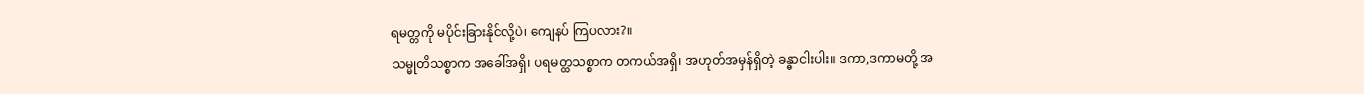ရမတ္တကို မပိုင်းခြားနိုင်လို့ပဲ၊ ကျေနပ် ကြပလား?။
သမ္မုတိသစ္စာက အခေါ်အရှိ၊ ပရမတ္ထသစ္စာက တကယ်အရှိ၊ အဟုတ်အမှန်ရှိတဲ့ ခန္ဓာငါးပါး။ ဒကာ,ဒကာမတို့ အ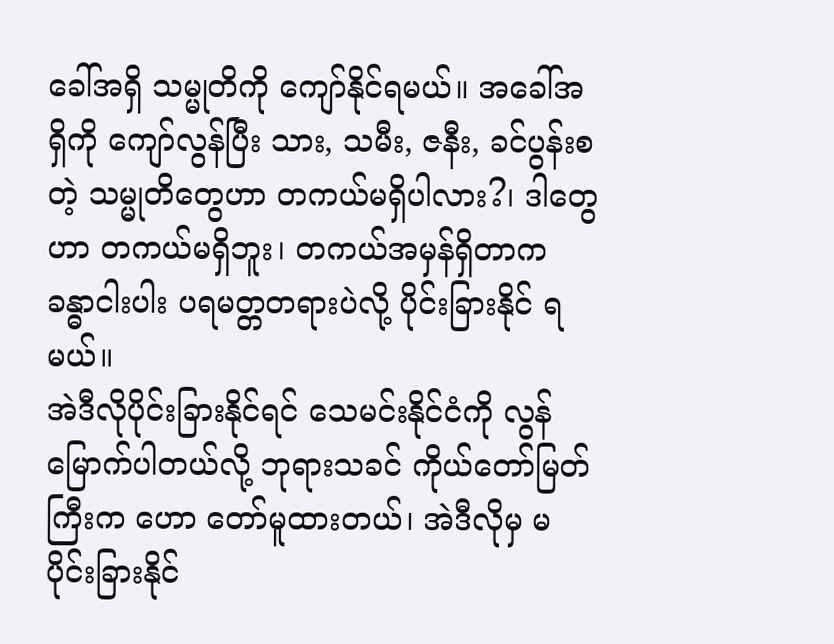ခေါ်အရှိ သမ္မုတိကို ကျော်နိုင်ရမယ်။ အခေါ်အရှိကို ကျော်လွန်ပြီး သား, သမီး, ဇနီး, ခင်ပွန်းစတဲ့ သမ္မုတိတွေဟာ တကယ်မရှိပါလား?၊ ဒါတွေဟာ တကယ်မရှိဘူး၊ တကယ်အမှန်ရှိတာက ခန္ဓာငါးပါး ပရမတ္တတရားပဲလို့ ပိုင်းခြားနိုင် ရမယ်။
အဲဒီလိုပိုင်းခြားနိုင်ရင် သေမင်းနိုင်ငံကို လွန်မြောက်ပါတယ်လို့ ဘုရားသခင် ကိုယ်တော်မြတ်ကြီးက ဟော တော်မူထားတယ်၊ အဲဒီလိုမှ မပိုင်းခြားနိုင်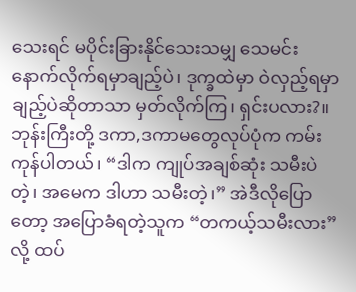သေးရင် မပိုင်းခြားနိုင်သေးသမျှ သေမင်းနောက်လိုက်ရမှာချည့်ပဲ၊ ဒုက္ခထဲမှာ ဝဲလှည့်ရမှာချည့်ပဲဆိုတာသာ မှတ်လိုက်ကြ၊ ရှင်းပလား?။
ဘုန်းကြီးတို့ ဒကာ,ဒကာမတွေလုပ်ပုံက ကမ်းကုန်ပါတယ်၊ “ဒါက ကျုပ်အချစ်ဆုံး သမီးပဲတဲ့၊ အမေက ဒါဟာ သမီးတဲ့၊” အဲဒီလိုပြောတော့ အပြောခံရတဲ့သူက “တကယ့်သမီးလား”လို့ ထပ်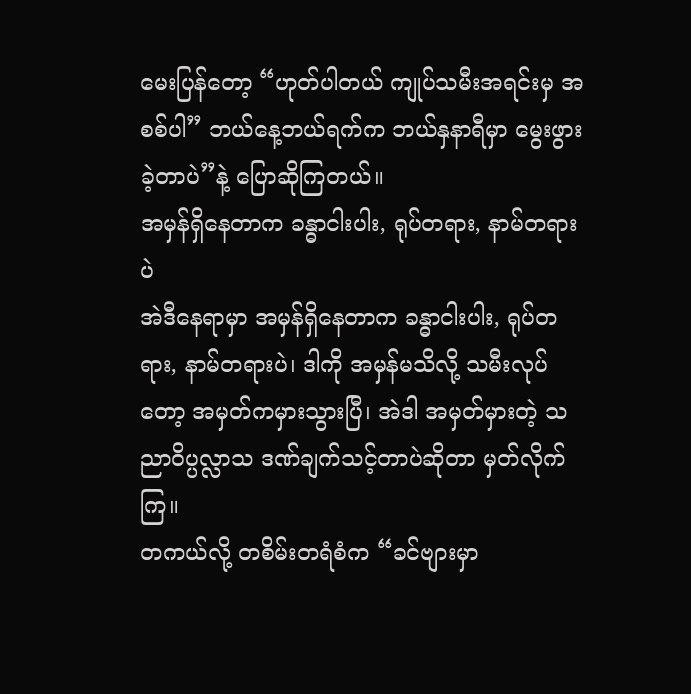မေးပြန်တော့ “ဟုတ်ပါတယ် ကျုပ်သမီးအရင်းမှ အစစ်ပါ” ဘယ်နေ့ဘယ်ရက်က ဘယ်နှနာရီမှာ မွေးဖွားခဲ့တာပဲ”နဲ့ ပြောဆိုကြတယ်။
အမှန်ရှိနေတာက ခန္ဓာငါးပါး, ရုပ်တရား, နာမ်တရားပဲ
အဲဒီနေရာမှာ အမှန်ရှိနေတာက ခန္ဓာငါးပါး, ရုပ်တရား, နာမ်တရားပဲ၊ ဒါကို အမှန်မသိလို့ သမီးလုပ်တော့ အမှတ်ကမှားသွားပြီ၊ အဲဒါ အမှတ်မှားတဲ့ သညာဝိပ္ပလ္လာသ ဒဏ်ချက်သင့်တာပဲဆိုတာ မှတ်လိုက်ကြ။
တကယ်လို့ တစိမ်းတရံစံက “ခင်ဗျားမှာ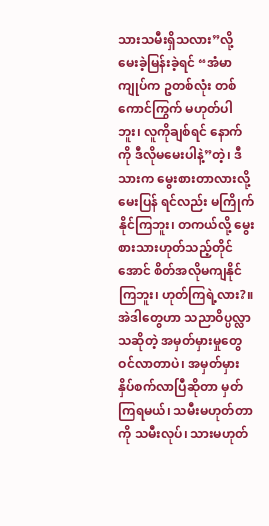သားသမီးရှိသလား”လို့ မေးခဲ့မြန်းခဲ့ရင် “အံမာ ကျုပ်က ဥတစ်လုံး တစ်ကောင်ကြွက် မဟုတ်ပါဘူး၊ လူကိုချစ်ရင် နောက်ကို ဒီလိုမမေးပါနဲ့”တဲ့၊ ဒီသားက မွေးစားတာလားလို့ မေးပြန် ရင်လည်း မကြိုက်နိုင်ကြဘူး၊ တကယ်လို့ မွေးစားသားဟုတ်သည့်တိုင်အောင် စိတ်အလိုမကျနိုင်ကြဘူး၊ ဟုတ်ကြရဲ့လား?။
အဲဒါတွေဟာ သညာဝိပ္ပလ္လာသဆိုတဲ့ အမှတ်မှားမှုတွေ ဝင်လာတာပဲ၊ အမှတ်မှား နှိပ်စက်လာပြီဆိုတာ မှတ်ကြရမယ်၊ သမီးမဟုတ်တာကို သမီးလုပ်၊ သားမဟုတ်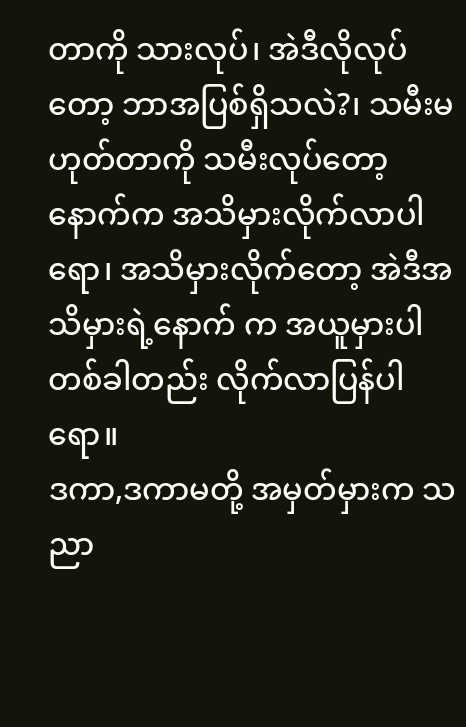တာကို သားလုပ်၊ အဲဒီလိုလုပ်တော့ ဘာအပြစ်ရှိသလဲ?၊ သမီးမဟုတ်တာကို သမီးလုပ်တော့ နောက်က အသိမှားလိုက်လာပါရော၊ အသိမှားလိုက်တော့ အဲဒီအသိမှားရဲ့နောက် က အယူမှားပါ တစ်ခါတည်း လိုက်လာပြန်ပါရော။
ဒကာ,ဒကာမတို့ အမှတ်မှားက သညာ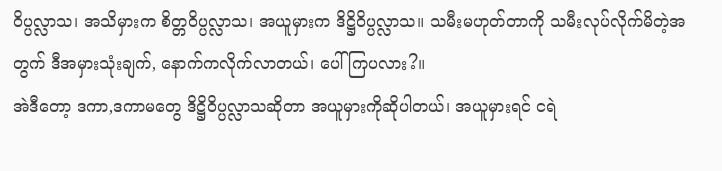ဝိပ္ပလ္လာသ၊ အသိမှားက စိတ္တဝိပ္ပလ္လာသ၊ အယူမှားက ဒိဋ္ဌိဝိပ္ပလ္လာသ။ သမီးမဟုတ်တာကို သမီးလုပ်လိုက်မိတဲ့အတွက် ဒီအမှားသုံးချက်, နောက်ကလိုက်လာတယ်၊ ပေါ်ကြပလား?။
အဲဒီတော့ ဒကာ,ဒကာမတွေ ဒိဋ္ဌိဝိပ္ပလ္လာသဆိုတာ အယူမှားကိုဆိုပါတယ်၊ အယူမှားရင် ငရဲ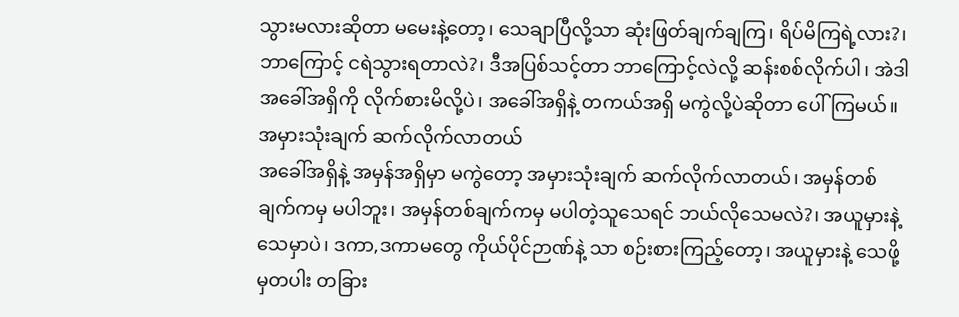သွားမလားဆိုတာ မမေးနဲ့တော့၊ သေချာပြီလို့သာ ဆုံးဖြတ်ချက်ချကြ၊ ရိပ်မိကြရဲ့လား?၊ ဘာကြောင့် ငရဲသွားရတာလဲ?၊ ဒီအပြစ်သင့်တာ ဘာကြောင့်လဲလို့ ဆန်းစစ်လိုက်ပါ၊ အဲဒါ အခေါ်အရှိကို လိုက်စားမိလို့ပဲ၊ အခေါ်အရှိနဲ့ တကယ်အရှိ မကွဲလို့ပဲဆိုတာ ပေါ်ကြမယ်။
အမှားသုံးချက် ဆက်လိုက်လာတယ်
အခေါ်အရှိနဲ့ အမှန်အရှိမှာ မကွဲတော့ အမှားသုံးချက် ဆက်လိုက်လာတယ်၊ အမှန်တစ်ချက်ကမှ မပါဘူး၊ အမှန်တစ်ချက်ကမှ မပါတဲ့သူသေရင် ဘယ်လိုသေမလဲ?၊ အယူမှားနဲ့သေမှာပဲ၊ ဒကာ,ဒကာမတွေ ကိုယ်ပိုင်ဉာဏ်နဲ့ သာ စဉ်းစားကြည့်တော့၊ အယူမှားနဲ့ သေဖို့မှတပါး တခြား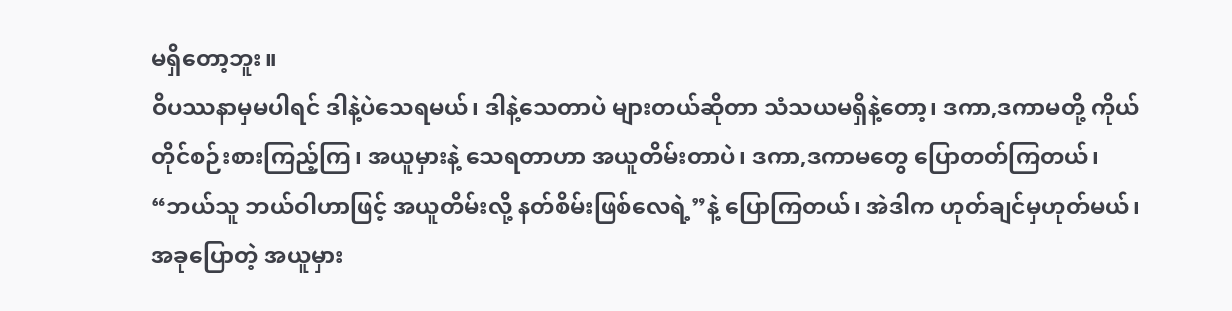မရှိတော့ဘူး။
ဝိပဿနာမှမပါရင် ဒါနဲ့ပဲသေရမယ်၊ ဒါနဲ့သေတာပဲ များတယ်ဆိုတာ သံသယမရှိနဲ့တော့၊ ဒကာ,ဒကာမတို့ ကိုယ်တိုင်စဉ်းစားကြည့်ကြ၊ အယူမှားနဲ့ သေရတာဟာ အယူတိမ်းတာပဲ၊ ဒကာ,ဒကာမတွေ ပြောတတ်ကြတယ်၊ “ဘယ်သူ ဘယ်ဝါဟာဖြင့် အယူတိမ်းလို့ နတ်စိမ်းဖြစ်လေရဲ့”နဲ့ ပြောကြတယ်၊ အဲဒါက ဟုတ်ချင်မှဟုတ်မယ်၊ အခုပြောတဲ့ အယူမှား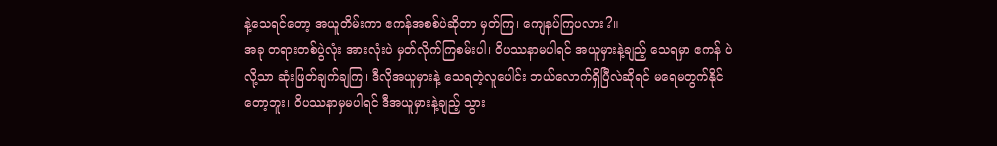နဲ့သေရင်တော့ အယူတိမ်းကာ ဧကန်အစစ်ပဲဆိုတာ မှတ်ကြ၊ ကျေနပ်ကြပလား?။
အခု တရားတစ်ပွဲလုံး အားလုံးပဲ မှတ်လိုက်ကြစမ်းပါ၊ ဝိပဿနာမပါရင် အယူမှားနဲ့ချည့် သေရမှာ ဧကန် ပဲလို့သာ ဆုံးဖြတ်ချက်ချကြ၊ ဒီလိုအယူမှားနဲ့ သေရတဲ့လူပေါင်း ဘယ်လောက်ရှိပြီလဲဆိုရင် မရေမတွက်နိုင်တော့ဘူး၊ ဝိပဿနာမှမပါရင် ဒီအယူမှားနဲ့ချည့် သွား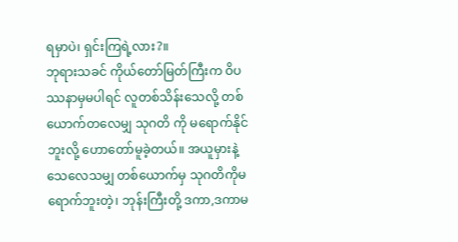ရမှာပဲ၊ ရှင်းကြရဲ့လား?။
ဘုရားသခင် ကိုယ်တော်မြတ်ကြီးက ဝိပဿနာမှမပါရင် လူတစ်သိန်းသေလို့ တစ်ယောက်တလေမျှ သုဂတိ ကို မရောက်နိုင်ဘူးလို့ ဟောတော်မူခဲ့တယ်။ အယူမှားနဲ့ သေလေသမျှ တစ်ယောက်မှ သုဂတိကိုမရောက်ဘူးတဲ့၊ ဘုန်းကြီးတို့ ဒကာ,ဒကာမ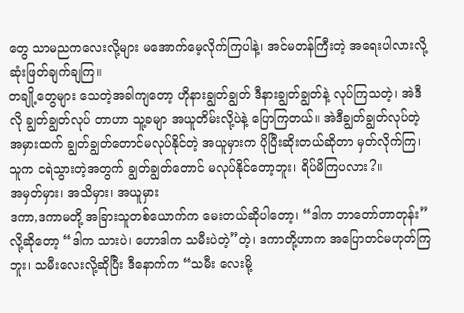တွေ သာမညကလေးလို့များ မအောက်မေ့လိုက်ကြပါနဲ့၊ အင်မတန်ကြီးတဲ့ အရေးပါလားလို့ ဆုံးဖြတ်ချက်ချကြ။
တချို့တွေများ သေတဲ့အခါကျတော့ ဟိုနားချွတ်ချွတ် ဒီနားချွတ်ချွတ်နဲ့ လုပ်ကြသတဲ့၊ အဲဒီလို ချွတ်ချွတ်လုပ် တာဟာ သူ့ခမျာ အယူတိမ်းလို့ပဲနဲ့ ပြောကြတယ်။ အဲဒီချွတ်ချွတ်လုပ်တဲ့ အမှားထက် ချွတ်ချွတ်တောင်မလုပ်နိုင်တဲ့ အယူမှားက ပိုပြီးဆိုးတယ်ဆိုတာ မှတ်လိုက်ကြ၊ သူက ငရဲသွားတဲ့အတွက် ချွတ်ချွတ်တောင် မလုပ်နိုင်တော့ဘူး၊ ရိပ်မိကြပလား?။
အမှတ်မှား၊ အသိမှား၊ အယူမှား
ဒကာ,ဒကာမတို့ အခြားသူတစ်ယောက်က မေးတယ်ဆိုပါတော့၊ “ဒါက ဘာတော်တာတုန်း”လို့ဆိုတော့ “ဒါက သားပဲ၊ ဟောဒါက သမီးပဲတဲ့”တဲ့၊ ဒကာတို့ဟာက အပြောတင်မဟုတ်ကြဘူး၊ သမီးလေးလို့ဆိုပြီး ဒီနောက်က “သမီး လေးမို့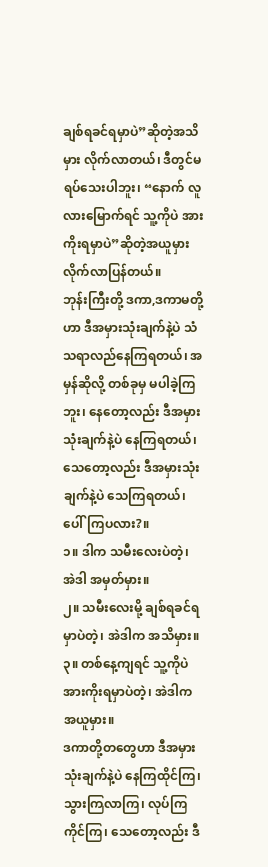ချစ်ရခင်ရမှာပဲ”ဆိုတဲ့အသိမှား လိုက်လာတယ်၊ ဒီတွင်မရပ်သေးပါဘူး၊ “နောက် လူလားမြောက်ရင် သူ့ကိုပဲ အားကိုးရမှာပဲ”ဆိုတဲ့အယူမှား လိုက်လာပြန်တယ်။
ဘုန်းကြီးတို့ ဒကာ,ဒကာမတို့ဟာ ဒီအမှားသုံးချက်နဲ့ပဲ သံသရာလည်နေကြရတယ်၊ အမှန်ဆိုလို့ တစ်ခုမှ မပါခဲ့ကြဘူး၊ နေတော့လည်း ဒီအမှားသုံးချက်နဲ့ပဲ နေကြရတယ်၊ သေတော့လည်း ဒီအမှားသုံးချက်နဲ့ပဲ သေကြရတယ်၊ ပေါ်ကြပလား?။
၁။ ဒါက သမီးလေးပဲတဲ့၊ အဲဒါ အမှတ်မှား။
၂။ သမီးလေးမို့ ချစ်ရခင်ရမှာပဲတဲ့၊ အဲဒါက အသိမှား။
၃။ တစ်နေ့ကျရင် သူ့ကိုပဲ အားကိုးရမှာပဲတဲ့၊ အဲဒါက အယူမှား။
ဒကာတို့တတွေဟာ ဒီအမှားသုံးချက်နဲ့ပဲ နေကြထိုင်ကြ၊ သွားကြလာကြ၊ လုပ်ကြကိုင်ကြ၊ သေတော့လည်း ဒီ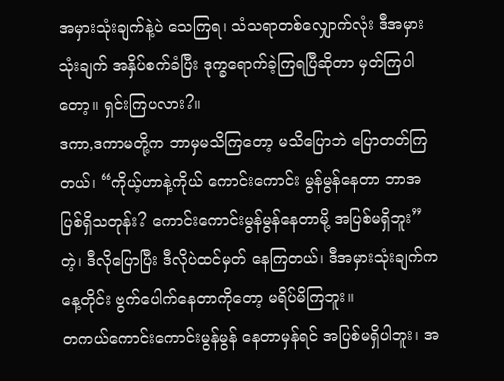အမှားသုံးချက်နဲ့ပဲ သေကြရ၊ သံသရာတစ်လျှောက်လုံး ဒီအမှားသုံးချက် အနှိပ်စက်ခံပြီး ဒုက္ခရောက်ခဲ့ကြရပြီဆိုတာ မှတ်ကြပါတော့။ ရှင်းကြပလား?။
ဒကာ,ဒကာမတို့က ဘာမှမသိကြတော့ မသိပြောဘဲ ပြောတတ်ကြတယ်၊ “ကိုယ့်ဟာနဲ့ကိုယ် ကောင်းကောင်း မွန်မွန်နေတာ ဘာအပြစ်ရှိသတုန်း? ကောင်းကောင်းမွန်မွန်နေတာမို့ အပြစ်မရှိဘူး”တဲ့၊ ဒီလိုပြောပြီး ဒီလိုပဲထင်မှတ် နေကြတယ်၊ ဒီအမှားသုံးချက်က နေ့တိုင်း ဗွက်ပေါက်နေတာကိုတော့ မရိပ်မိကြဘူး။
တကယ်ကောင်းကောင်းမွန်မွန် နေတာမှန်ရင် အပြစ်မရှိပါဘူး၊ အ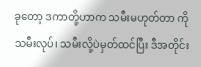ခုတော့ ဒကာတို့ဟာက သမီးမဟုတ်တာ ကို သမီးလုပ်၊ သမီးလို့ပဲမှတ်ထင်ပြီး ဒီအတိုင်း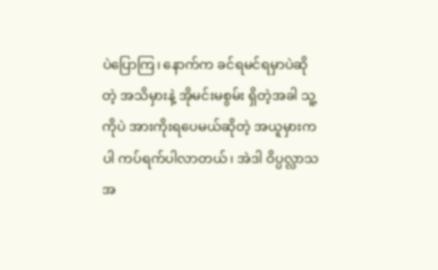ပဲပြောကြ၊ နောက်က ခင်ရမင်ရမှာပဲဆိုတဲ့ အသိမှားနဲ့ အိုမင်းမစွမ်း ရှိတဲ့အခါ သူ့ကိုပဲ အားကိုးရပေမယ်ဆိုတဲ့ အယူမှားကပါ ကပ်ရက်ပါလာတယ်၊ အဲဒါ ဝိပ္ပလ္လာသ အ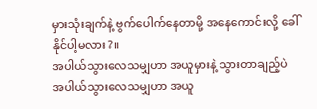မှားသုံးချက်နဲ့ ဗွက်ပေါက်နေတာမို့ အနေကောင်းလို့ ခေါ်နိုင်ပါ့မလား?။
အပါယ်သွားလေသမျှဟာ အယူမှားနဲ့ သွားတာချည့်ပဲ
အပါယ်သွားလေသမျှဟာ အယူ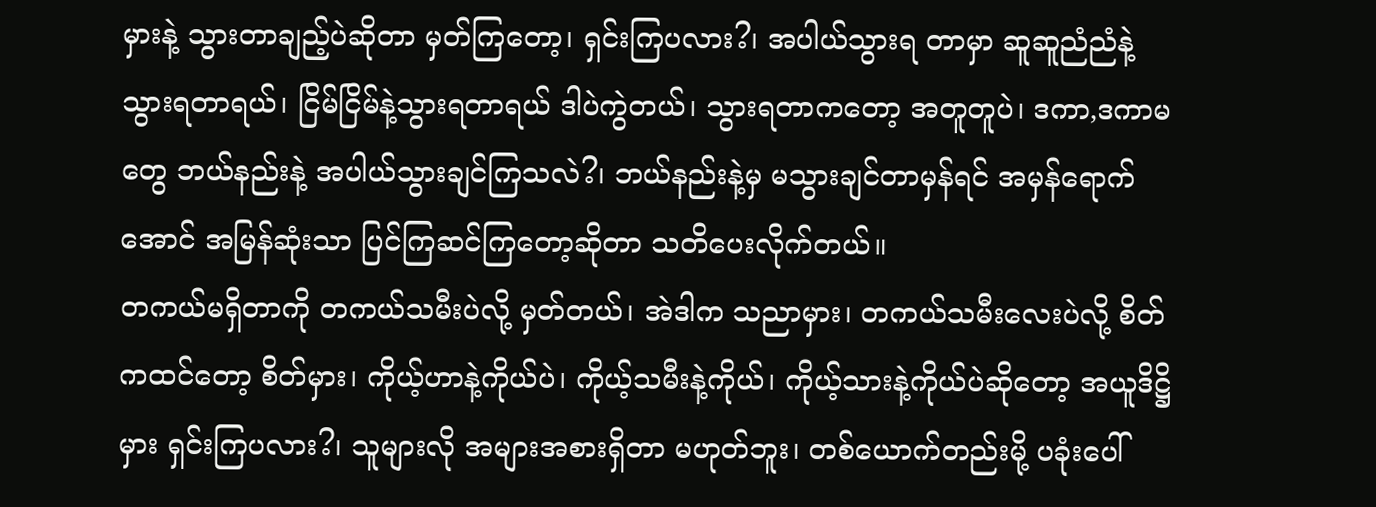မှားနဲ့ သွားတာချည့်ပဲဆိုတာ မှတ်ကြတော့၊ ရှင်းကြပလား?၊ အပါယ်သွားရ တာမှာ ဆူဆူညံညံနဲ့ သွားရတာရယ်၊ ငြိမ်ငြိမ်နဲ့သွားရတာရယ် ဒါပဲကွဲတယ်၊ သွားရတာကတော့ အတူတူပဲ၊ ဒကာ,ဒကာမ တွေ ဘယ်နည်းနဲ့ အပါယ်သွားချင်ကြသလဲ?၊ ဘယ်နည်းနဲ့မှ မသွားချင်တာမှန်ရင် အမှန်ရောက်အောင် အမြန်ဆုံးသာ ပြင်ကြဆင်ကြတော့ဆိုတာ သတိပေးလိုက်တယ်။
တကယ်မရှိတာကို တကယ်သမီးပဲလို့ မှတ်တယ်၊ အဲဒါက သညာမှား၊ တကယ်သမီးလေးပဲလို့ စိတ်ကထင်တော့ စိတ်မှား၊ ကိုယ့်ဟာနဲ့ကိုယ်ပဲ၊ ကိုယ့်သမီးနဲ့ကိုယ်၊ ကိုယ့်သားနဲ့ကိုယ်ပဲဆိုတော့ အယူဒိဋ္ဌိမှား ရှင်းကြပလား?၊ သူများလို အများအစားရှိတာ မဟုတ်ဘူး၊ တစ်ယောက်တည်းမို့ ပခုံးပေါ်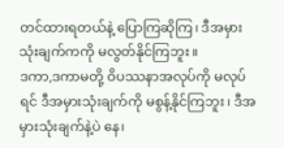တင်ထားရတယ်နဲ့ ပြောကြဆိုကြ၊ ဒီအမှားသုံးချက်ကကို မလွတ်နိုင်ကြဘူး။
ဒကာ,ဒကာမတို့ ဝိပဿနာအလုပ်ကို မလုပ်ရင် ဒီအမှားသုံးချက်ကို မစွန့်နိုင်ကြဘူး၊ ဒီအမှားသုံးချက်နဲ့ပဲ နေ၊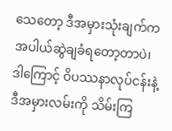သေတော့ ဒီအမှားသုံးချက်က အပါယ်ဆွဲချခံရတော့တာပဲ၊ ဒါကြောင့် ဝိပဿနာလုပ်ငန်းနဲ့ ဒီအမှားလမ်းကို သိမ်းကြ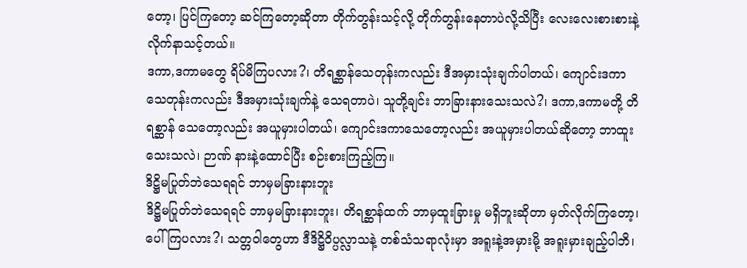တော့၊ ပြင်ကြတော့ ဆင်ကြတော့ဆိုတာ တိုက်တွန်းသင့်လို့ တိုက်တွန်းနေတာပဲလို့သိပြီး လေးလေးစားစားနဲ့ လိုက်နာသင့်တယ်။
ဒကာ,ဒကာမတွေ ရိပ်မိကြပလား?၊ တိရစ္ဆာန်သေတုန်းကလည်း ဒီအမှားသုံးချက်ပါတယ်၊ ကျောင်းဒကာ သေတုန်းကလည်း ဒီအမှားသုံးချက်နဲ့ သေရတာပဲ၊ သူတို့ချင်း ဘာခြားနားသေးသလဲ?၊ ဒကာ,ဒကာမတို့ တိရစ္ဆာန် သေတော့လည်း အယူမှားပါတယ်၊ ကျောင်းဒကာသေတော့လည်း အယူမှားပါတယ်ဆိုတော့ ဘာထူးသေးသလဲ၊ ဉာဏ် နားနဲ့ထောင်ပြီး စဉ်းစားကြည့်ကြ။
ဒိဋ္ဌိမပြုတ်ဘဲသေရရင် ဘာမှမခြားနားဘူး
ဒိဋ္ဌိမပြုတ်ဘဲသေရရင် ဘာမှမခြားနားဘူး၊ တိရစ္ဆာန်ထက် ဘာမှထူးခြားမှု မရှိဘူးဆိုတာ မှတ်လိုက်ကြတော့၊ ပေါ်ကြပလား?၊ သတ္တဝါတွေဟာ ဒီဒိဋ္ဌိဝိပ္ပလ္လာသနဲ့ တစ်သံသရာလုံးမှာ အရူးနဲ့အမှားမို့ အရူးမှားချည့်ပါဘိ၊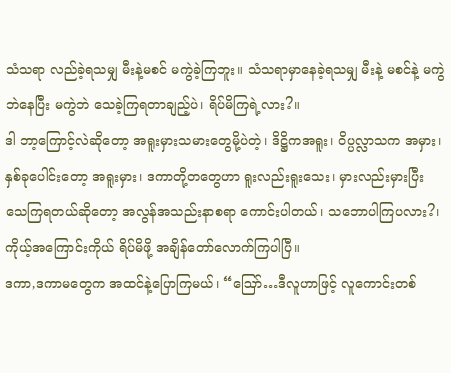သံသရာ လည်ခဲ့ရသမျှ မီးနဲ့မစင် မကွဲခဲ့ကြဘူး။ သံသရာမှာနေခဲ့ရသမျှ မီးနဲ့ မစင်နဲ့ မကွဲဘဲနေပြီး မကွဲဘဲ သေခဲ့ကြရတာချည့်ပဲ၊ ရိပ်မိကြရဲ့လား?။
ဒါ ဘာ့ကြောင့်လဲဆိုတော့ အရူးမှားသမားတွေမို့ပဲတဲ့၊ ဒိဋ္ဌိကအရူး၊ ဝိပ္ပလ္လာသက အမှား၊ နှစ်ခုပေါင်းတော့ အရူးမှား၊ ဒကာတို့တတွေဟာ ရူးလည်းရူးသေး၊ မှားလည်းမှားပြီး သေကြရတယ်ဆိုတော့ အလွန်အသည်းနာစရာ ကောင်းပါတယ်၊ သဘောပါကြပလား?၊ ကိုယ့်အကြောင်းကိုယ် ရိပ်မိဖို့ အချိန်တော်လောက်ကြပါပြီ။
ဒကာ,ဒကာမတွေက အထင်နဲ့ပြောကြမယ်၊ “ဪ…ဒီလူဟာဖြင့် လူကောင်းတစ်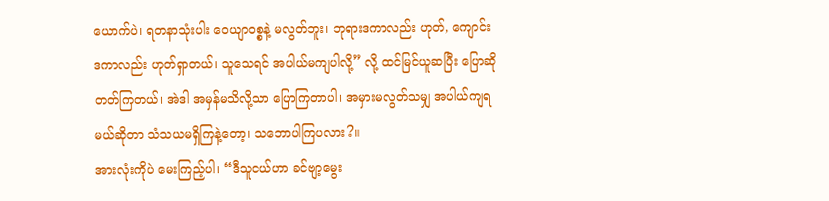ယောက်ပဲ၊ ရတနာသုံးပါး ဝေယျာဝစ္စနဲ့ မလွတ်ဘူး၊ ဘုရားဒကာလည်း ဟုတ်, ကျောင်းဒကာလည်း ဟုတ်ရှာတယ်၊ သူသေရင် အပါယ်မကျပါလို့” လို့ ထင်မြင်ယူဆပြီး ပြောဆိုတတ်ကြတယ်၊ အဲဒါ အမှန်မသိလို့သာ ပြောကြတာပါ၊ အမှားမလွတ်သမျှ အပါယ်ကျရ မယ်ဆိုတာ သံသယမရှိကြနဲ့တော့၊ သဘောပါကြပလား?။
အားလုံးကိုပဲ မေးကြည့်ပါ၊ “ဒီသူငယ်ဟာ ခင်ဗျာ့မွေး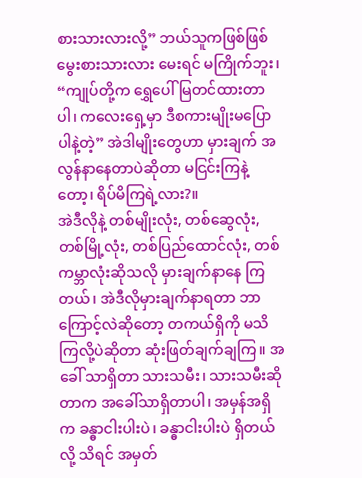စားသားလားလို့” ဘယ်သူကဖြစ်ဖြစ် မွေးစားသားလား မေးရင် မကြိုက်ဘူး၊ “ကျုပ်တို့က ရွှေပေါ်မြတင်ထားတာပါ၊ ကလေးရှေ့မှာ ဒီစကားမျိုးမပြောပါနဲ့တဲ့” အဲဒါမျိုးတွေဟာ မှားချက် အလွန်နာနေတာပဲဆိုတာ မငြင်းကြနဲ့တော့၊ ရိပ်မိကြရဲ့လား?။
အဲဒီလိုနဲ့ တစ်မျိုးလုံး, တစ်ဆွေလုံး, တစ်မြို့လုံး, တစ်ပြည်ထောင်လုံး, တစ်ကမ္ဘာလုံးဆိုသလို မှားချက်နာနေ ကြတယ်၊ အဲဒီလိုမှားချက်နာရတာ ဘာကြောင့်လဲဆိုတော့ တကယ်ရှိကို မသိကြလို့ပဲဆိုတာ ဆုံးဖြတ်ချက်ချကြ။ အခေါ် သာရှိတာ သားသမီး၊ သားသမီးဆိုတာက အခေါ်သာရှိတာပါ၊ အမှန်အရှိက ခန္ဓာငါးပါးပဲ၊ ခန္ဓာငါးပါးပဲ ရှိတယ်လို့ သိရင် အမှတ်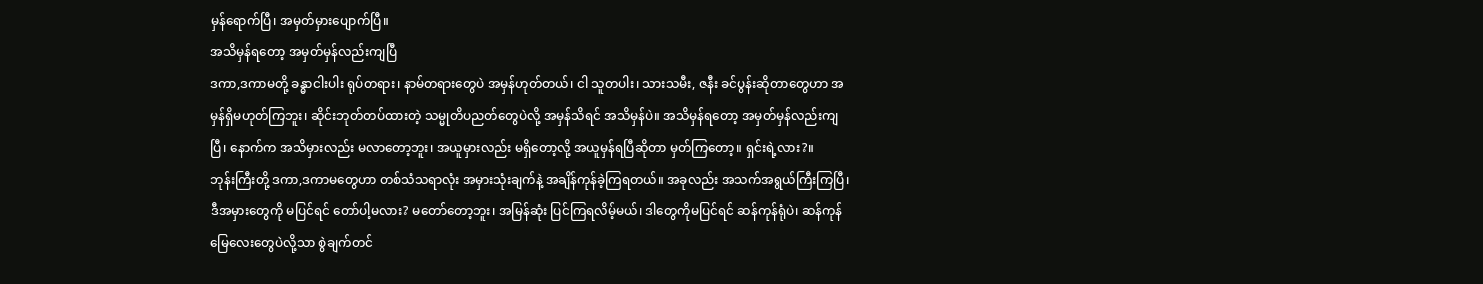မှန်ရောက်ပြီ၊ အမှတ်မှားပျောက်ပြီ။
အသိမှန်ရတော့ အမှတ်မှန်လည်းကျပြီ
ဒကာ,ဒကာမတို့ ခန္ဓာငါးပါး ရုပ်တရား၊ နာမ်တရားတွေပဲ အမှန်ဟုတ်တယ်၊ ငါ သူတပါး၊ သားသမီး, ဇနီး ခင်ပွန်းဆိုတာတွေဟာ အမှန်ရှိမဟုတ်ကြဘူး၊ ဆိုင်းဘုတ်တပ်ထားတဲ့ သမ္မုတိပညတ်တွေပဲလို့ အမှန်သိရင် အသိမှန်ပဲ။ အသိမှန်ရတော့ အမှတ်မှန်လည်းကျပြီ၊ နောက်က အသိမှားလည်း မလာတော့ဘူး၊ အယူမှားလည်း မရှိတော့လို့ အယူမှန်ရပြီဆိုတာ မှတ်ကြတော့။ ရှင်းရဲ့လား?။
ဘုန်းကြီးတို့ ဒကာ,ဒကာမတွေဟာ တစ်သံသရာလုံး အမှားသုံးချက်နဲ့ အချိန်ကုန်ခဲ့ကြရတယ်။ အခုလည်း အသက်အရွယ်ကြီးကြပြီ၊ ဒီအမှားတွေကို မပြင်ရင် တော်ပါ့မလား? မတော်တော့ဘူး၊ အမြန်ဆုံး ပြင်ကြရလိမ့်မယ်၊ ဒါတွေကိုမပြင်ရင် ဆန်ကုန်ရုံပဲ၊ ဆန်ကုန်မြေလေးတွေပဲလို့သာ စွဲချက်တင်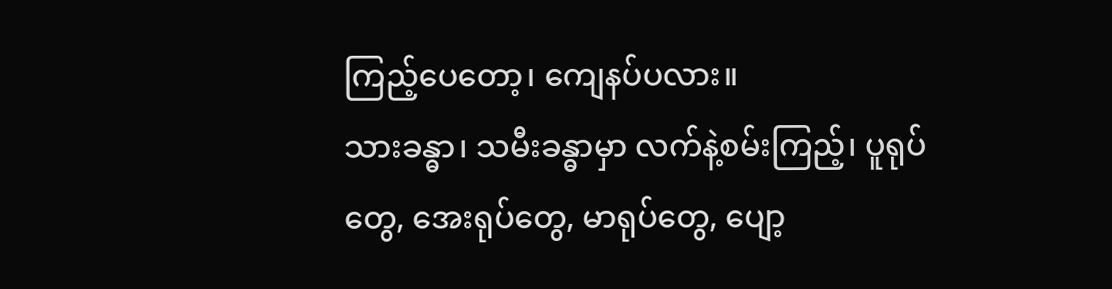ကြည့်ပေတော့၊ ကျေနပ်ပလား။
သားခန္ဓာ၊ သမီးခန္ဓာမှာ လက်နဲ့စမ်းကြည့်၊ ပူရုပ်တွေ, အေးရုပ်တွေ, မာရုပ်တွေ, ပျော့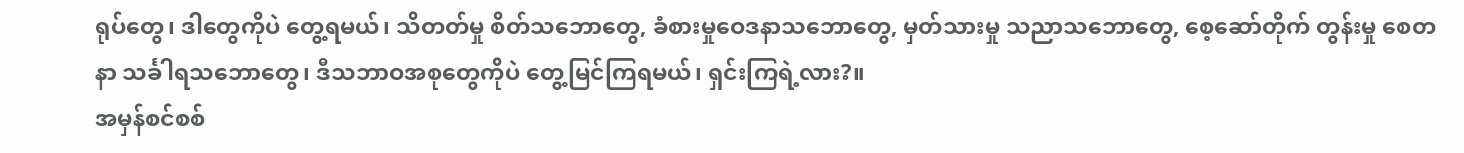ရုပ်တွေ၊ ဒါတွေကိုပဲ တွေ့ရမယ်၊ သိတတ်မှု စိတ်သဘောတွေ, ခံစားမှုဝေဒနာသဘောတွေ, မှတ်သားမှု သညာသဘောတွေ, စေ့ဆော်တိုက် တွန်းမှု စေတနာ သင်္ခါရသဘောတွေ၊ ဒီသဘာဝအစုတွေကိုပဲ တွေ့မြင်ကြရမယ်၊ ရှင်းကြရဲ့လား?။
အမှန်စင်စစ်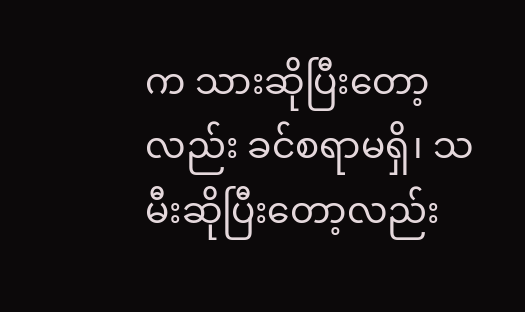က သားဆိုပြီးတော့လည်း ခင်စရာမရှိ၊ သမီးဆိုပြီးတော့လည်း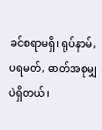ခင်စရာမရှိ၊ ရုပ်နာမ်, ပရမတ်, ဓာတ်အစုမျှပဲရှိတယ်၊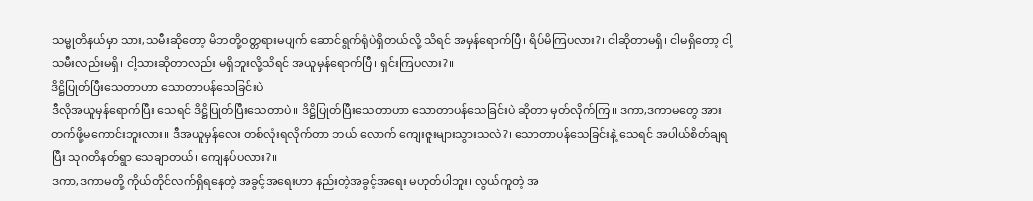သမ္မုတိနယ်မှာ သား,သမီးဆိုတော့ မိဘတို့ဝတ္တရားမပျက် ဆောင်ရွက်ရုံပဲရှိတယ်လို့ သိရင် အမှန်ရောက်ပြီ၊ ရိပ်မိကြပလား?၊ ငါဆိုတာမရှိ၊ ငါမရှိတော့ ငါ့သမီးလည်းမရှိ၊ ငါ့သားဆိုတာလည်း မရှိဘူးလို့သိရင် အယူမှန်ရောက်ပြီ၊ ရှင်းကြပလား?။
ဒိဋ္ဌိပြုတ်ပြီးသေတာဟာ သောတာပန်သေခြင်းပဲ
ဒီလိုအယူမှန်ရောက်ပြီး သေရင် ဒိဋ္ဌိပြုတ်ပြီးသေတာပဲ။ ဒိဋ္ဌိပြုတ်ပြီးသေတာဟာ သောတာပန်သေခြင်းပဲ ဆိုတာ မှတ်လိုက်ကြ။ ဒကာ,ဒကာမတွေ အားတက်ဖို့မကောင်းဘူးလား။ ဒီအယူမှန်လေး တစ်လုံးရလိုက်တာ ဘယ် လောက် ကျေးဇူးများသွားသလဲ?၊ သောတာပန်သေခြင်းနဲ့ သေရင် အပါယ်စိတ်ချရပြီး သုဂတိနတ်ရွာ သေချာတယ်၊ ကျေနပ်ပလား?။
ဒကာ,ဒကာမတို့ ကိုယ်တိုင်လက်ရှိရနေတဲ့ အခွင့်အရေးဟာ နည်းတဲ့အခွင့်အရေး မဟုတ်ပါဘူး၊ လွယ်ကူတဲ့ အ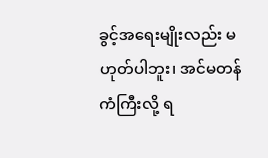ခွင့်အရေးမျိုးလည်း မဟုတ်ပါဘူး၊ အင်မတန်ကံကြီးလို့ ရ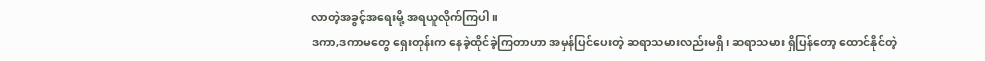လာတဲ့အခွင့်အရေးမို့ အရယူလိုက်ကြပါ။
ဒကာ,ဒကာမတွေ ရှေးတုန်းက နေခဲ့ထိုင်ခဲ့ကြတာဟာ အမှန်ပြင်ပေးတဲ့ ဆရာသမားလည်းမရှိ၊ ဆရာသမား ရှိပြန်တော့ ထောင်နိုင်တဲ့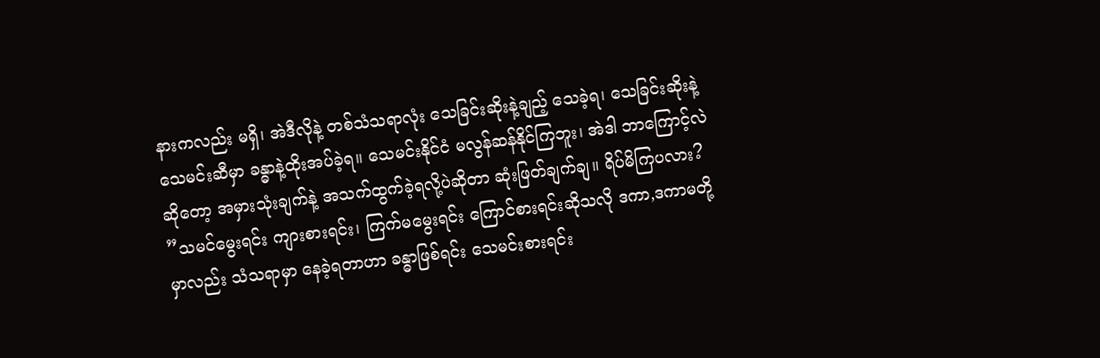နားကလည်း မရှိ၊ အဲဒီလိုနဲ့ တစ်သံသရာလုံး သေခြင်းဆိုးနဲ့ချည့် သေခဲ့ရ၊ သေခြင်းဆိုးနဲ့ သေမင်းဆီမှာ ခန္ဓာနဲ့ထိုးအပ်ခဲ့ရ။ သေမင်းနိုင်ငံ မလွန်ဆန်နိုင်ကြဘူး၊ အဲဒါ ဘာကြောင့်လဲဆိုတော့ အမှားသုံးချက်နဲ့ အသက်ထွက်ခဲ့ရလို့ပဲဆိုတာ ဆုံးဖြတ်ချက်ချ။ ရိပ်မိကြပလား?
”သမင်မွေးရင်း ကျားစားရင်း၊ ကြက်မမွေးရင်း ကြောင်စားရင်းဆိုသလို ဒကာ,ဒကာမတို့မှာလည်း သံသရာမှာ နေခဲ့ရတာဟာ ခန္ဓာဖြစ်ရင်း သေမင်းစားရင်း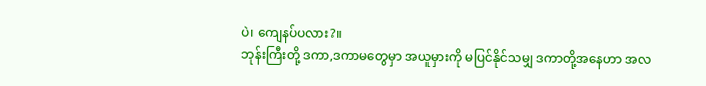ပဲ၊ ကျေနပ်ပလား?။
ဘုန်းကြီးတို့ ဒကာ,ဒကာမတွေမှာ အယူမှားကို မပြင်နိုင်သမျှ ဒကာတို့အနေဟာ အလ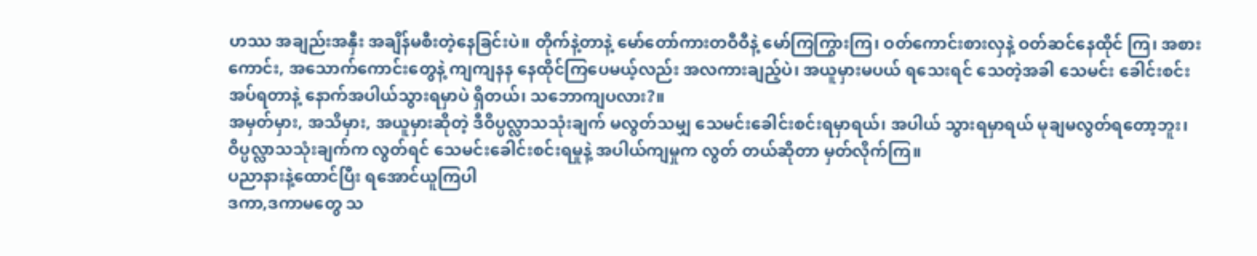ဟဿ အချည်းအနှီး အချိန်မစီးတဲ့နေခြင်းပဲ။ တိုက်နဲ့တာနဲ့ မော်တော်ကားတဝီဝီနဲ့ မော်ကြကြွားကြ၊ ဝတ်ကောင်းစားလှနဲ့ ဝတ်ဆင်နေထိုင် ကြ၊ အစားကောင်း, အသောက်ကောင်းတွေနဲ့ ကျကျနန နေထိုင်ကြပေမယ့်လည်း အလကားချည့်ပဲ၊ အယူမှားမပယ် ရသေးရင် သေတဲ့အခါ သေမင်း ခေါင်းစင်းအပ်ရတာနဲ့ နောက်အပါယ်သွားရမှာပဲ ရှိတယ်၊ သဘောကျပလား?။
အမှတ်မှား, အသိမှား, အယူမှားဆိုတဲ့ ဒီဝိပ္ပလ္လာသသုံးချက် မလွတ်သမျှ သေမင်းခေါင်းစင်းရမှာရယ်၊ အပါယ် သွားရမှာရယ် မုချမလွတ်ရတော့ဘူး၊ ဝိပ္ပလ္လာသသုံးချက်က လွတ်ရင် သေမင်းခေါင်းစင်းရမှုနဲ့ အပါယ်ကျမှုက လွတ် တယ်ဆိုတာ မှတ်လိုက်ကြ။
ပညာနားနဲ့ထောင်ပြီး ရအောင်ယူကြပါ
ဒကာ,ဒကာမတွေ သ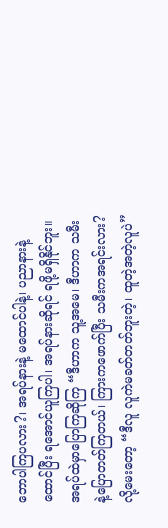ဘောပါကြပလား?၊ အရပ်နားနဲ့ မထောင်ပါနဲ့၊ ပညာနားနဲ့ထောင်ပြီး ရအောင်ယူကြပါ၊ အရပ်နားဆိုရင် ရဖို့မရှိနိုင်ဘူး။ အရပ်ထဲမှာပြောကြဆိုကြ “ဒီဟာက သူ့အမေ၊ ဒီဟာက သမီးနဲ့ပြောတတ်ကြတယ်၊ ကြားကဖောက်ပြီး သမီးကအရင်းလား? လို့မေးတော့ “ဒီလူ လူကဲမခတ်တတ်ဘူးတဲ့၊ ထူတဲ့အတဲ့လူပဲ”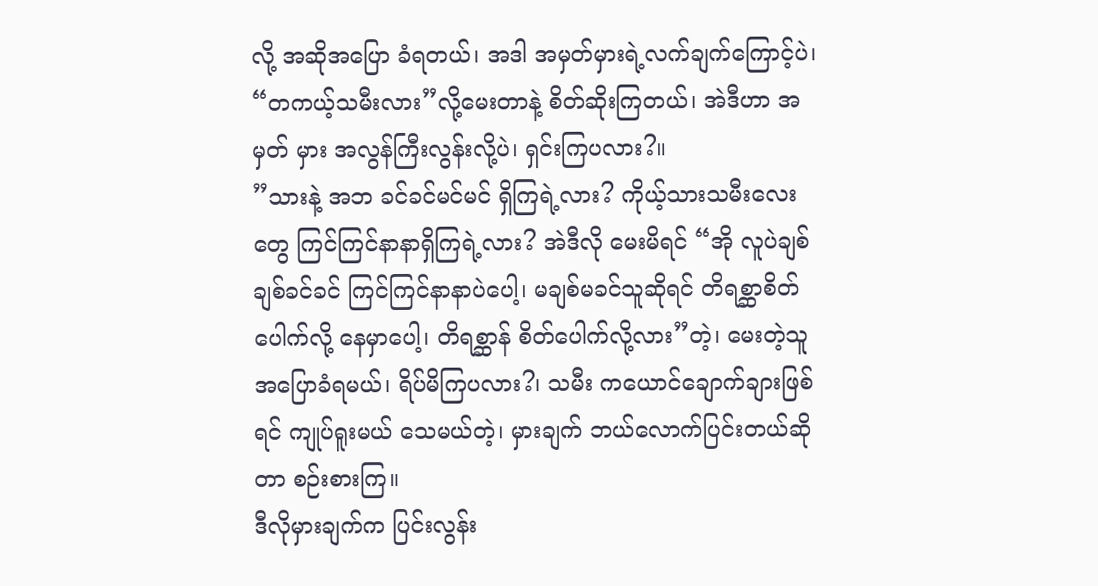လို့ အဆိုအပြော ခံရတယ်၊ အဒါ အမှတ်မှားရဲ့လက်ချက်ကြောင့်ပဲ၊ “တကယ့်သမီးလား”လို့မေးတာနဲ့ စိတ်ဆိုးကြတယ်၊ အဲဒီဟာ အမှတ် မှား အလွန်ကြီးလွန်းလို့ပဲ၊ ရှင်းကြပလား?။
”သားနဲ့ အဘ ခင်ခင်မင်မင် ရှိကြရဲ့လား? ကိုယ့်သားသမီးလေးတွေ ကြင်ကြင်နာနာရှိကြရဲ့လား? အဲဒီလို မေးမိရင် “အို လူပဲချစ်ချစ်ခင်ခင် ကြင်ကြင်နာနာပဲပေါ့၊ မချစ်မခင်သူဆိုရင် တိရစ္ဆာစိတ်ပေါက်လို့ နေမှာပေါ့၊ တိရစ္ဆာန် စိတ်ပေါက်လို့လား”တဲ့၊ မေးတဲ့သူ အပြောခံရမယ်၊ ရိပ်မိကြပလား?၊ သမီး ကယောင်ချောက်ချားဖြစ်ရင် ကျုပ်ရူးမယ် သေမယ်တဲ့၊ မှားချက် ဘယ်လောက်ပြင်းတယ်ဆိုတာ စဉ်းစားကြ။
ဒီလိုမှားချက်က ပြင်းလွန်း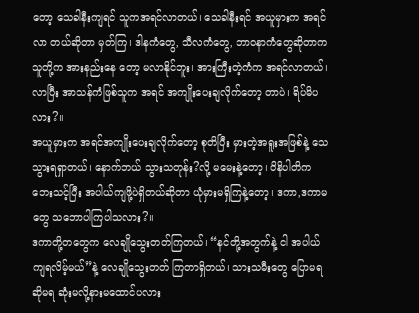တော့ သေခါနီးကျရင် သူကအရင်လာတယ်၊ သေခါနီးရင် အယူမှားက အရင်လာ တယ်ဆိုတာ မှတ်ကြ၊ ဒါနကံတွေ, သီလကံတွေ, ဘာဝနာကံတွေဆိုတာက သူတို့က အားနည်းနေ တော့ မလာနိုင်ဘူး၊ အားကြီးတဲ့ကံက အရင်လာတယ်၊ လာပြီး အာသန်ကံဖြစ်သူက အရင် အကျိုးပေးချလိုက်တော့ တာပဲ၊ ရိပ်မိပလား?။
အယူမှားက အရင်အကျိုးပေးချလိုက်တော့ စုတိပြီး မှားတဲ့အရူးအဖြစ်နဲ့ သေသွားရရှာတယ်၊ နောက်ဘယ် သွားသတုန်း?လို့ မမေးနဲ့တော့၊ ဝိနိပါတိက ဘေးသင့်ပြီး အပါယ်ကျဖို့ပဲရှိတယ်ဆိုတာ ယုံမှားမရှိကြနဲ့တော့၊ ဒကာ,ဒကာမ တွေ သဘောပါကြပါသလား?။
ဒကာတို့တတွေက လေချိုသွေးတတ်ကြတယ်၊ “နင်တို့အတွက်နဲ့ ငါ အပါယ်ကျရလိမ့်မယ်”နဲ့ လေချိုသွေးတတ် ကြတာရှိတယ်၊ သားသမီးတွေ ပြောမရဆိုမရ ဆုံးမလို့နားမထောင်ပလား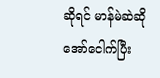ဆိုရင် မာန်မဲဆဲဆို အော်ငေါက်ပြီး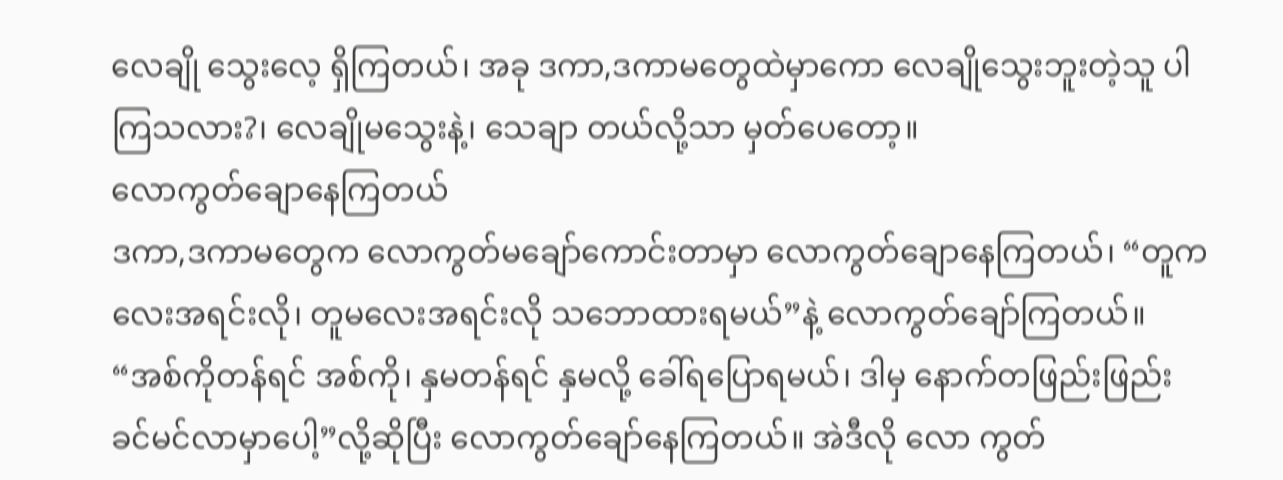လေချို သွေးလေ့ ရှိကြတယ်၊ အခု ဒကာ,ဒကာမတွေထဲမှာကော လေချိုသွေးဘူးတဲ့သူ ပါကြသလား?၊ လေချိုမသွေးနဲ့၊ သေချာ တယ်လို့သာ မှတ်ပေတော့။
လောကွတ်ချောနေကြတယ်
ဒကာ,ဒကာမတွေက လောကွတ်မချော်ကောင်းတာမှာ လောကွတ်ချောနေကြတယ်၊ “တူကလေးအရင်းလို၊ တူမလေးအရင်းလို သဘောထားရမယ်”နဲ့ လောကွတ်ချော်ကြတယ်။ “အစ်ကိုတန်ရင် အစ်ကို၊ နှမတန်ရင် နှမလို့ ခေါ်ရပြောရမယ်၊ ဒါမှ နောက်တဖြည်းဖြည်း ခင်မင်လာမှာပေါ့”လို့ဆိုပြီး လောကွတ်ချော်နေကြတယ်။ အဲဒီလို လော ကွတ်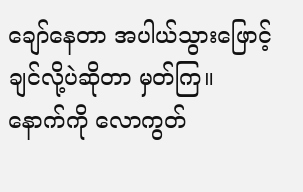ချော်နေတာ အပါယ်သွားဖြောင့်ချင်လို့ပဲဆိုတာ မှတ်ကြ။
နောက်ကို လောကွတ်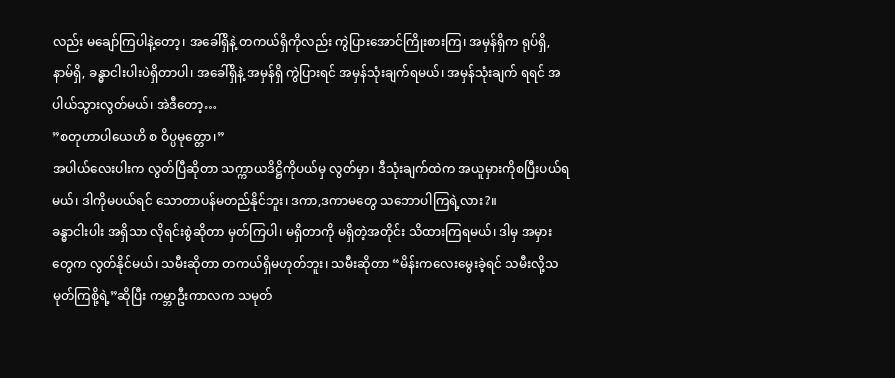လည်း မချော်ကြပါနဲ့တော့၊ အခေါ်ရှိနဲ့ တကယ်ရှိကိုလည်း ကွဲပြားအောင်ကြိုးစားကြ၊ အမှန်ရှိက ရုပ်ရှိ, နာမ်ရှိ, ခန္ဓာငါးပါးပဲရှိတာပါ၊ အခေါ်ရှိနဲ့ အမှန်ရှိ ကွဲပြားရင် အမှန်သုံးချက်ရမယ်၊ အမှန်သုံးချက် ရရင် အပါယ်သွားလွတ်မယ်၊ အဲဒီတော့…
”စတုဟာပါယေဟိ စ ဝိပ္ပမုတ္တော၊”
အပါယ်လေးပါးက လွတ်ပြီဆိုတာ သက္ကာယဒိဋ္ဌိကိုပယ်မှ လွတ်မှာ၊ ဒီသုံးချက်ထဲက အယူမှားကိုစပြီးပယ်ရမယ်၊ ဒါကိုမပယ်ရင် သောတာပန်မတည်နိုင်ဘူး၊ ဒကာ,ဒကာမတွေ သဘောပါကြရဲ့လား?။
ခန္ဓာငါးပါး အရှိသာ လိုရင်းစွဲဆိုတာ မှတ်ကြပါ၊ မရှိတာကို မရှိတဲ့အတိုင်း သိထားကြရမယ်၊ ဒါမှ အမှားတွေက လွတ်နိုင်မယ်၊ သမီးဆိုတာ တကယ်ရှိမဟုတ်ဘူး၊ သမီးဆိုတာ “မိန်းကလေးမွေးခဲ့ရင် သမီးလို့သမုတ်ကြစို့ရဲ့”ဆိုပြီး ကမ္ဘာဦးကာလက သမုတ်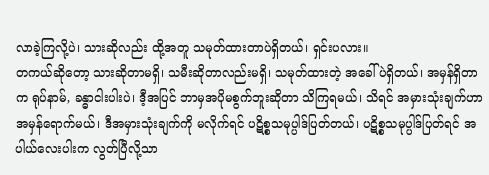လာခဲ့ကြလို့ပဲ၊ သားဆိုလည်း ထို့အတူ သမုတ်ထားတာပဲရှိတယ်၊ ရှင်းပလား။
တကယ်ဆိုတော့ သားဆိုတာမရှိ၊ သမီးဆိုတာလည်းမရှိ၊ သမုတ်ထားတဲ့ အခေါ်ပဲရှိတယ်၊ အမှန်ရှိတာက ရုပ်နာမ်, ခန္ဓာငါးပါးပဲ၊ ဒီ့အပြင် ဘာမှအပိုမစွက်ဘူးဆိုတာ သိကြရမယ်၊ သိရင် အမှားသုံးချက်ဟာ အမှန်ရောက်မယ်၊ ဒီအမှားသုံးချက်ကို မလိုက်ရင် ပဋိစ္စသမုပ္ပါဒ်ပြတ်တယ်၊ ပဋိစ္စသမုပ္ပါဒ်ပြတ်ရင် အပါယ်လေးပါးက လွတ်ပြီလို့သာ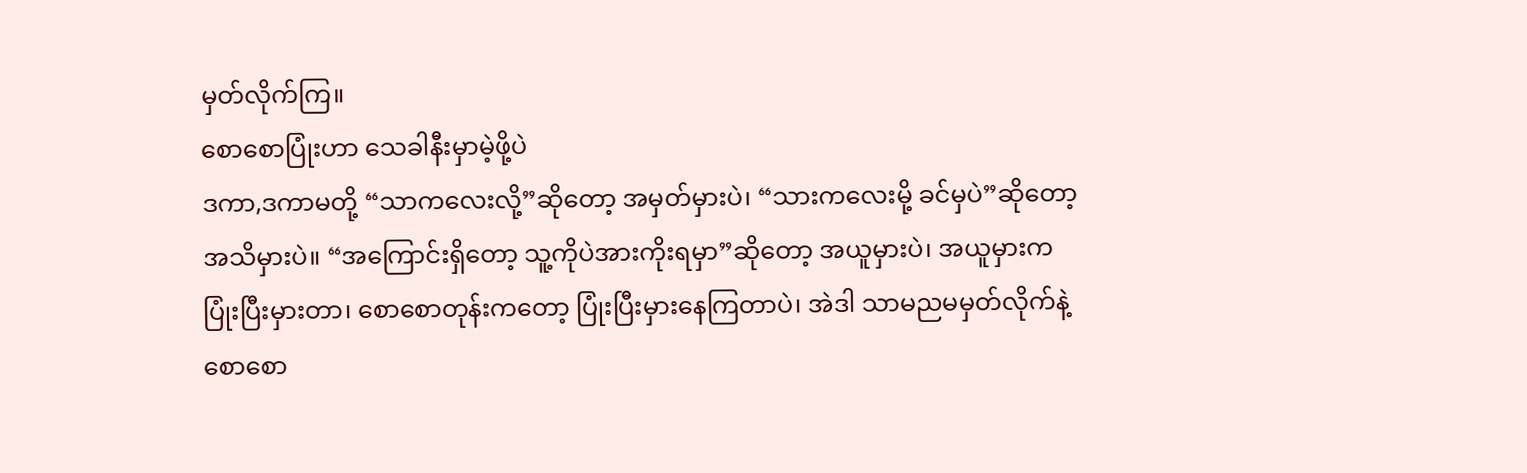မှတ်လိုက်ကြ။
စောစောပြုံးဟာ သေခါနီးမှာမဲ့ဖို့ပဲ
ဒကာ,ဒကာမတို့ “သာကလေးလို့”ဆိုတော့ အမှတ်မှားပဲ၊ “သားကလေးမို့ ခင်မှပဲ”ဆိုတော့ အသိမှားပဲ။ “အကြောင်းရှိတော့ သူ့ကိုပဲအားကိုးရမှာ”ဆိုတော့ အယူမှားပဲ၊ အယူမှားက ပြုံးပြီးမှားတာ၊ စောစောတုန်းကတော့ ပြုံးပြီးမှားနေကြတာပဲ၊ အဲဒါ သာမညမမှတ်လိုက်နဲ့ စောစော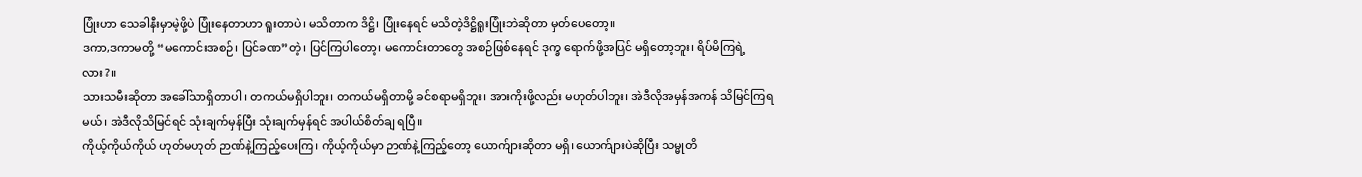ပြုံးဟာ သေခါနီးမှာမဲ့ဖို့ပဲ ပြုံးနေတာဟာ ရူးတာပဲ၊ မသိတာက ဒိဋ္ဌိ၊ ပြုံးနေရင် မသိတဲ့ဒိဋ္ဌိရူးပြုံးဘဲဆိုတာ မှတ်ပေတော့။
ဒကာ,ဒကာမတို့ “မကောင်းအစဉ်၊ ပြင်ခဏ”တဲ့၊ ပြင်ကြပါတော့၊ မကောင်းတာတွေ အစဉ်ဖြစ်နေရင် ဒုက္ခ ရောက်ဖို့အပြင် မရှိတော့ဘူး၊ ရိပ်မိကြရဲ့လား?။
သားသမီးဆိုတာ အခေါ်သာရှိတာပါ၊ တကယ်မရှိပါဘူး၊ တကယ်မရှိတာမို့ ခင်စရာမရှိဘူး၊ အားကိုးဖို့လည်း မဟုတ်ပါဘူး၊ အဲဒီလိုအမှန်အကန် သိမြင်ကြရမယ်၊ အဲဒီလိုသိမြင်ရင် သုံးချက်မှန်ပြီး သုံးချက်မှန်ရင် အပါယ်စိတ်ချ ရပြီ။
ကိုယ့်ကိုယ်ကိုယ် ဟုတ်မဟုတ် ဉာဏ်နဲ့ကြည့်ပေးကြ၊ ကိုယ့်ကိုယ်မှာ ဉာဏ်နဲ့ကြည့်တော့ ယောက်ျားဆိုတာ မရှိ၊ ယောက်ျားပဲဆိုပြီး သမ္မုတိ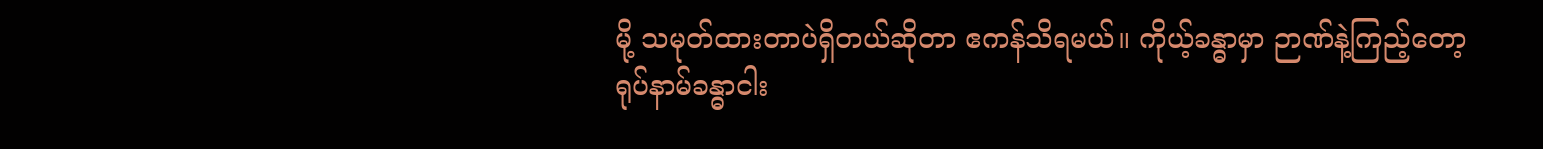မို့ သမုတ်ထားတာပဲရှိတယ်ဆိုတာ ဧကန်သိရမယ်။ ကိုယ့်ခန္ဓာမှာ ဉာဏ်နဲ့ကြည့်တော့ ရုပ်နာမ်ခန္ဓာငါး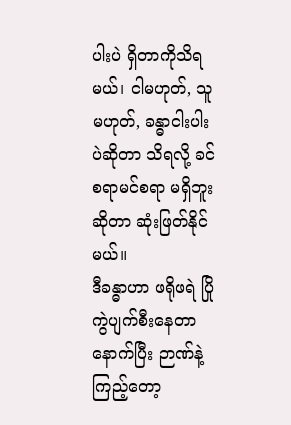ပါးပဲ ရှိတာကိုသိရမယ်၊ ငါမဟုတ်, သူမဟုတ်, ခန္ဓာငါးပါးပဲဆိုတာ သိရလို့ ခင်စရာမင်စရာ မရှိဘူး ဆိုတာ ဆုံးဖြတ်နိုင်မယ်။
ဒီခန္ဓာဟာ ဖရိုဖရဲ ပြိုကွဲပျက်စီးနေတာ
နောက်ပြီး ဉာဏ်နဲ့ကြည့်တော့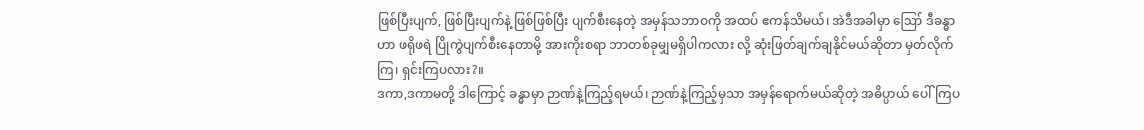ဖြစ်ပြီးပျက်, ဖြစ်ပြီးပျက်နဲ့ ဖြစ်ဖြစ်ပြီး ပျက်စီးနေတဲ့ အမှန်သဘာဝကို အထပ် ဧကန်သိမယ်၊ အဲဒီအခါမှာ ဪ ဒီခန္ဓာဟာ ဖရိုဖရဲ ပြိုကွဲပျက်စီးနေတာမို့ အားကိုးစရာ ဘာတစ်ခုမျှမရှိပါကလား လို့ ဆုံးဖြတ်ချက်ချနိုင်မယ်ဆိုတာ မှတ်လိုက်ကြ၊ ရှင်းကြပလား?။
ဒကာ,ဒကာမတို့ ဒါကြောင့် ခန္ဓာမှာ ဉာဏ်နဲ့ကြည့်ရမယ်၊ ဉာဏ်နဲ့ကြည့်မှသာ အမှန်ရောက်မယ်ဆိုတဲ့ အဓိပ္ပာယ် ပေါ်ကြပ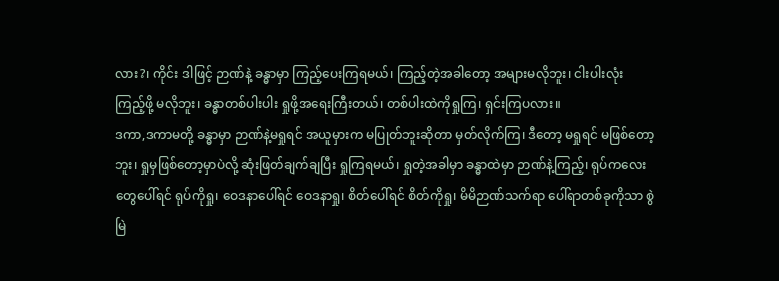လား?၊ ကိုင်း ဒါဖြင့် ဉာဏ်နဲ့ ခန္ဓာမှာ ကြည့်ပေးကြရမယ်၊ ကြည့်တဲ့အခါတော့ အများမလိုဘူး၊ ငါးပါးလုံး ကြည့်ဖို့ မလိုဘူး၊ ခန္ဓာတစ်ပါးပါး ရှုဖို့အရေးကြီးတယ်၊ တစ်ပါးထဲကိုရှုကြ၊ ရှင်းကြပလား။
ဒကာ,ဒကာမတို့ ခန္ဓာမှာ ဉာဏ်နဲ့မရှုရင် အယူမှားက မပြုတ်ဘူးဆိုတာ မှတ်လိုက်ကြ၊ ဒီတော့ မရှုရင် မဖြစ်တော့ဘူး၊ ရှုမှဖြစ်တော့မှာပဲလို့ ဆုံးဖြတ်ချက်ချပြီး ရှုကြရမယ်၊ ရှုတဲ့အခါမှာ ခန္ဓာထဲမှာ ဉာဏ်နဲ့ကြည့်၊ ရုပ်ကလေး တွေပေါ်ရင် ရုပ်ကိုရှု၊ ဝေဒနာပေါ်ရင် ဝေဒနာရှု၊ စိတ်ပေါ်ရင် စိတ်ကိုရှု၊ မိမိဉာဏ်သက်ရာ ပေါ်ရာတစ်ခုကိုသာ စွဲမြဲ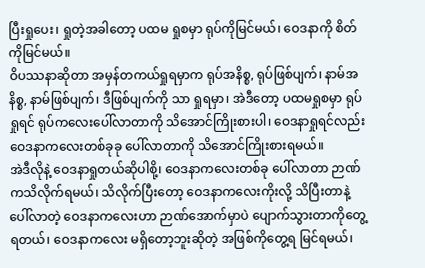ပြီးရှုပေး၊ ရှုတဲ့အခါတော့ ပထမ ရှုစမှာ ရုပ်ကိုမြင်မယ်၊ ဝေဒနာကို စိတ်ကိုမြင်မယ်။
ဝိပဿနာဆိုတာ အမှန်တကယ်ရှုရမှာက ရုပ်အနိစ္စ, ရုပ်ဖြစ်ပျက်၊ နာမ်အနိစ္စ, နာမ်ဖြစ်ပျက်၊ ဒီဖြစ်ပျက်ကို သာ ရှုရမှာ၊ အဲဒီတော့ ပထမရှုစမှာ ရုပ်ရှုရင် ရုပ်ကလေးပေါ်လာတာကို သိအောင်ကြိုးစားပါ၊ ဝေဒနာရှုရင်လည်း ဝေဒနာကလေးတစ်ခုခု ပေါ်လာတာကို သိအောင်ကြိုးစားရမယ်။
အဲဒီလိုနဲ့ ဝေဒနာရှုတယ်ဆိုပါစို့၊ ဝေဒနာကလေးတစ်ခု ပေါ်လာတာ ဉာဏ်ကသိလိုက်ရမယ်၊ သိလိုက်ပြီးတော့ ဝေဒနာကလေးကိုးလို့ သိပြီးတာနဲ့ ပေါ်လာတဲ့ ဝေဒနာကလေးဟာ ဉာဏ်အောက်မှာပဲ ပျောက်သွားတာကိုတွေ့ရတယ်၊ ဝေဒနာကလေး မရှိတော့ဘူးဆိုတဲ့ အဖြစ်ကိုတွေ့ရ မြင်ရမယ်၊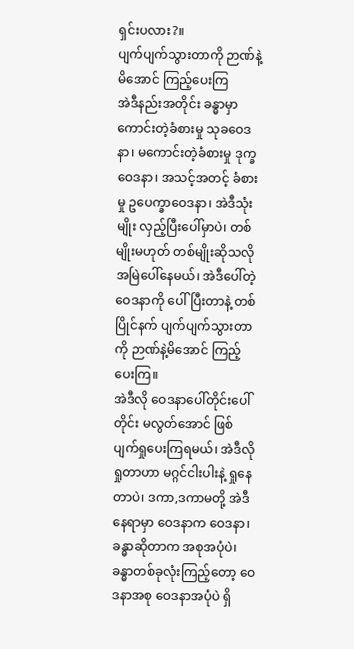ရှင်းပလား?။
ပျက်ပျက်သွားတာကို ဉာဏ်နဲ့မိအောင် ကြည့်ပေးကြ
အဲဒီနည်းအတိုင်း ခန္ဓာမှာ ကောင်းတဲ့ခံစားမှု သုခဝေဒနာ၊ မကောင်းတဲ့ခံစားမှု ဒုက္ခဝေဒနာ၊ အသင့်အတင့် ခံစားမှု ဥပေက္ခာဝေဒနာ၊ အဲဒီသုံးမျိုး လှည့်ပြီးပေါ်မှာပဲ၊ တစ်မျိုးမဟုတ် တစ်မျိုးဆိုသလို အမြဲပေါ်နေမယ်၊ အဲဒီပေါ်တဲ့ ဝေဒနာကို ပေါ်ပြီးတာနဲ့ တစ်ပြိုင်နက် ပျက်ပျက်သွားတာကို ဉာဏ်နဲ့မိအောင် ကြည့်ပေးကြ။
အဲဒီလို ဝေဒနာပေါ်တိုင်းပေါ်တိုင်း မလွတ်အောင် ဖြစ်ပျက်ရှုပေးကြရမယ်၊ အဲဒီလိုရှုတာဟာ မဂ္ဂင်ငါးပါးနဲ့ ရှုနေတာပဲ၊ ဒကာ,ဒကာမတို့ အဲဒီနေရာမှာ ဝေဒနာက ဝေဒနာ၊ ခန္ဓာဆိုတာက အစုအပုံပဲ၊ ခန္ဓာတစ်ခုလုံးကြည့်တော့ ဝေဒနာအစု ဝေဒနာအပုံပဲ ရှိ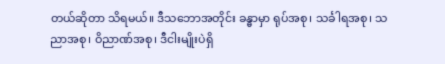တယ်ဆိုတာ သိရမယ်။ ဒီသဘောအတိုင်း ခန္ဓာမှာ ရုပ်အစု၊ သင်္ခါရအစု၊ သညာအစု၊ ဝိညာဏ်အစု၊ ဒီငါးမျိုးပဲရှိ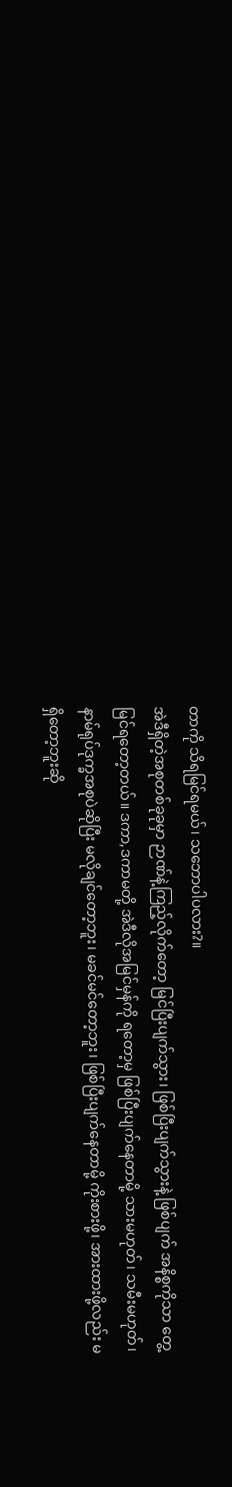တာကို သိရမြင်ရမယ်၊ သဘောပါပလား?။
အဲဒီရှိတဲ့အစုတစ်ခုခုမှာ ဉာဏ်နဲ့ကြည့်လိုက်တော့ မြင်ပြီးပျက်သွား၊ ဖြစ်ပြီးပျက်သွားနဲ့ ဖြစ်ပျက် အနိစ္စကိုသာ တွေ့မြင်ရတော့တယ်။ ဒကာ,ဒကာမတို့ အဲဒီလိုအမြင်မှန်ကို ရတော့မှ ဖြစ်ပြီးပျက်နေတာမို့ သားမဟုတ်၊ သမီးမဟုတ်၊ နာမ်ရုပ်ဒုက္ခအစုပဲဆိုပြီး မလိုချင်တော့ဘူး၊ မခင်မင်တော့ဘူး၊ ဖြစ်ပြီးပျက်နေတာမို့ ကိုးစားဖို့၊ အားထားဖို့လည်း မရှိတော့ဘူးဆို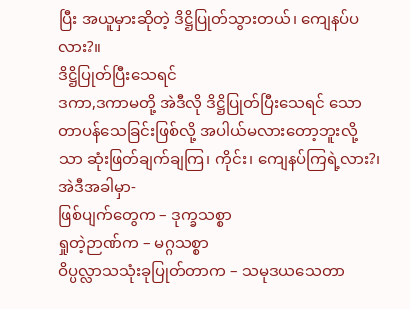ပြီး အယူမှားဆိုတဲ့ ဒိဋ္ဌိပြုတ်သွားတယ်၊ ကျေနပ်ပလား?။
ဒိဋ္ဌိပြုတ်ပြီးသေရင်
ဒကာ,ဒကာမတို့ အဲဒီလို ဒိဋ္ဌိပြုတ်ပြီးသေရင် သောတာပန်သေခြင်းဖြစ်လို့ အပါယ်မလားတော့ဘူးလို့သာ ဆုံးဖြတ်ချက်ချကြ၊ ကိုင်း၊ ကျေနပ်ကြရဲ့လား?၊ အဲဒီအခါမှာ-
ဖြစ်ပျက်တွေက – ဒုက္ခသစ္စာ
ရှုတဲ့ဉာဏ်က – မဂ္ဂသစ္စာ
ဝိပ္ပလ္လာသသုံးခုပြုတ်တာက – သမုဒယသေတာ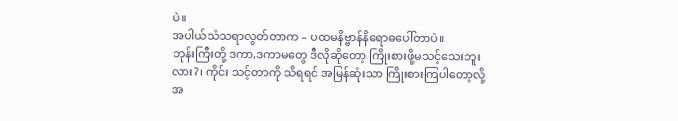ပဲ။
အပါယ်သံသရာလွတ်တာက – ပထမနိဗ္ဗာန်နိရောဓပေါ်တာပဲ။
ဘုန်းကြီးတို့ ဒကာ,ဒကာမတွေ ဒီလိုဆိုတော့ ကြိုးစားဖို့မသင့်သေးဘူးလား?၊ ကိုင်း သင့်တာကို သိရရင် အမြန်ဆုံးသာ ကြိုးစားကြပါတော့လို့ အ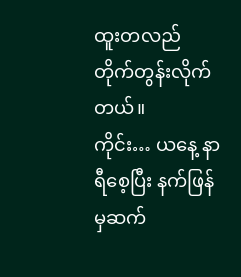ထူးတလည် တိုက်တွန်းလိုက်တယ်။
ကိုင်း… ယနေ့ နာရီစေ့ပြီး နက်ဖြန်မှဆက်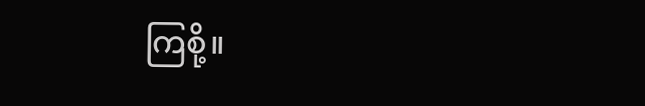ကြစို့။